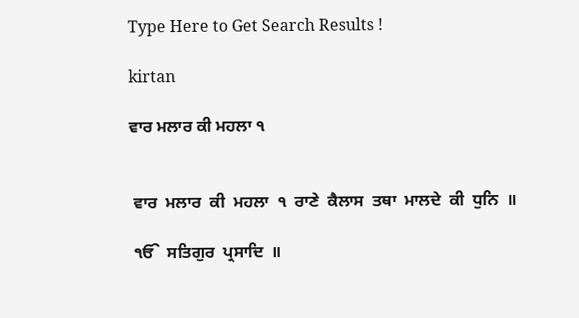Type Here to Get Search Results !

kirtan

ਵਾਰ ਮਲਾਰ ਕੀ ਮਹਲਾ ੧


 ਵਾਰ  ਮਲਾਰ  ਕੀ  ਮਹਲਾ  ੧  ਰਾਣੇ  ਕੈਲਾਸ  ਤਥਾ  ਮਾਲਦੇ  ਕੀ  ਧੁਨਿ  ॥

 ੴ  ਸਤਿਗੁਰ  ਪ੍ਰਸਾਦਿ  ॥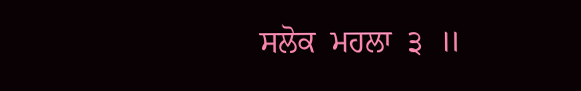ਸਲੋਕ  ਮਹਲਾ  ੩  ॥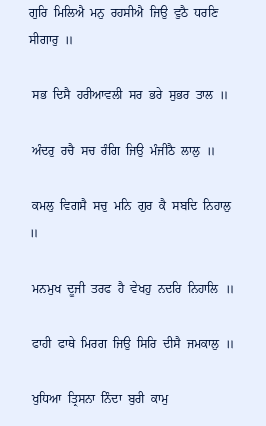ਗੁਰਿ  ਮਿਲਿਐ  ਮਨੁ  ਰਹਸੀਐ  ਜਿਉ  ਵੁਠੈ  ਧਰਣਿ  ਸੀਗਾਰੁ  ॥

 ਸਭ  ਦਿਸੈ  ਹਰੀਆਵਲੀ  ਸਰ  ਭਰੇ  ਸੁਭਰ  ਤਾਲ  ॥

 ਅੰਦਰੁ  ਰਚੈ  ਸਚ  ਰੰਗਿ  ਜਿਉ  ਮੰਜੀਠੈ  ਲਾਲੁ  ॥

 ਕਮਲੁ  ਵਿਗਸੈ  ਸਚੁ  ਮਨਿ  ਗੁਰ  ਕੈ  ਸਬਦਿ  ਨਿਹਾਲੁ  ॥

 ਮਨਮੁਖ  ਦੂਜੀ  ਤਰਫ  ਹੈ  ਵੇਖਹੁ  ਨਦਰਿ  ਨਿਹਾਲਿ  ॥

 ਫਾਹੀ  ਫਾਥੇ  ਮਿਰਗ  ਜਿਉ  ਸਿਰਿ  ਦੀਸੈ  ਜਮਕਾਲੁ  ॥

 ਖੁਧਿਆ  ਤ੍ਰਿਸਨਾ  ਨਿੰਦਾ  ਬੁਰੀ  ਕਾਮੁ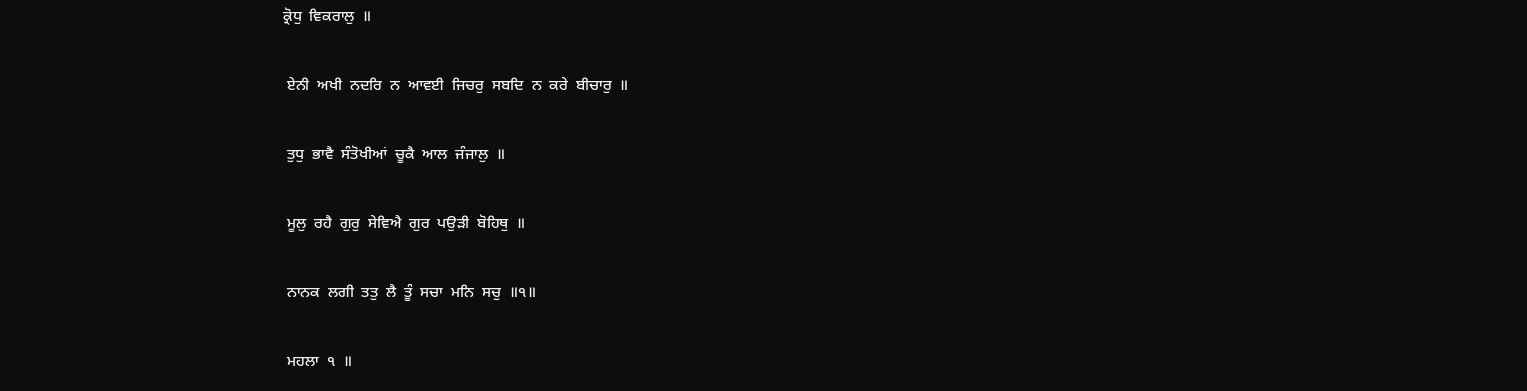ਕ੍ਰੋਧੁ  ਵਿਕਰਾਲੁ  ॥

 ਏਨੀ  ਅਖੀ  ਨਦਰਿ  ਨ  ਆਵਈ  ਜਿਚਰੁ  ਸਬਦਿ  ਨ  ਕਰੇ  ਬੀਚਾਰੁ  ॥

 ਤੁਧੁ  ਭਾਵੈ  ਸੰਤੋਖੀਆਂ  ਚੂਕੈ  ਆਲ  ਜੰਜਾਲੁ  ॥

 ਮੂਲੁ  ਰਹੈ  ਗੁਰੁ  ਸੇਵਿਐ  ਗੁਰ  ਪਉੜੀ  ਬੋਹਿਥੁ  ॥

 ਨਾਨਕ  ਲਗੀ  ਤਤੁ  ਲੈ  ਤੂੰ  ਸਚਾ  ਮਨਿ  ਸਚੁ  ॥੧॥

 ਮਹਲਾ  ੧  ॥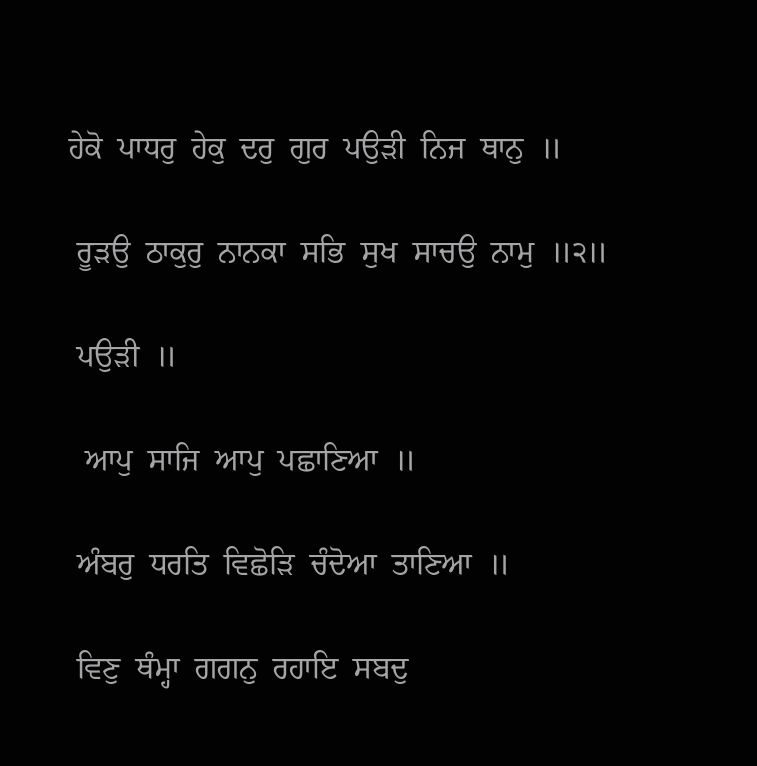ਹੇਕੋ  ਪਾਧਰੁ  ਹੇਕੁ  ਦਰੁ  ਗੁਰ  ਪਉੜੀ  ਨਿਜ  ਥਾਨੁ  ॥

 ਰੂੜਉ  ਠਾਕੁਰੁ  ਨਾਨਕਾ  ਸਭਿ  ਸੁਖ  ਸਾਚਉ  ਨਾਮੁ  ॥੨॥

 ਪਉੜੀ  ॥

  ਆਪੁ  ਸਾਜਿ  ਆਪੁ  ਪਛਾਣਿਆ  ॥

 ਅੰਬਰੁ  ਧਰਤਿ  ਵਿਛੋੜਿ  ਚੰਦੋਆ  ਤਾਣਿਆ  ॥

 ਵਿਣੁ  ਥੰਮ੍ਹਾ  ਗਗਨੁ  ਰਹਾਇ  ਸਬਦੁ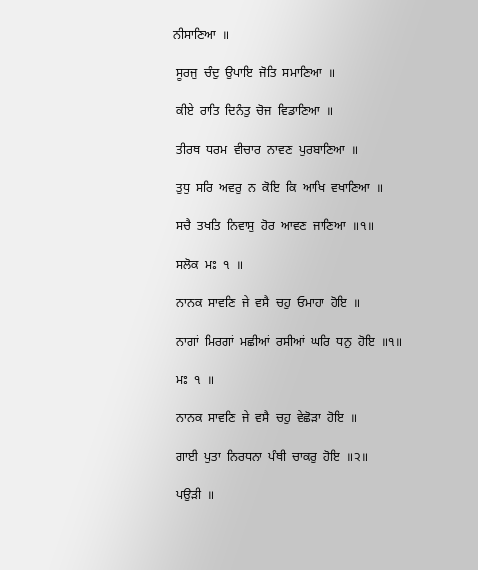ਨੀਸਾਣਿਆ  ॥

 ਸੂਰਜੁ  ਚੰਦੁ  ਉਪਾਇ  ਜੋਤਿ  ਸਮਾਣਿਆ  ॥

 ਕੀਏ  ਰਾਤਿ  ਦਿਨੰਤੁ  ਚੋਜ  ਵਿਡਾਣਿਆ  ॥

 ਤੀਰਥ  ਧਰਮ  ਵੀਚਾਰ  ਨਾਵਣ  ਪੁਰਬਾਣਿਆ  ॥

 ਤੁਧੁ  ਸਰਿ  ਅਵਰੁ  ਨ  ਕੋਇ  ਕਿ  ਆਖਿ  ਵਖਾਣਿਆ  ॥

 ਸਚੈ  ਤਖਤਿ  ਨਿਵਾਸੁ  ਹੋਰ  ਆਵਣ  ਜਾਣਿਆ  ॥੧॥

 ਸਲੋਕ  ਮਃ  ੧  ॥

 ਨਾਨਕ  ਸਾਵਣਿ  ਜੇ  ਵਸੈ  ਚਹੁ  ਓਮਾਹਾ  ਹੋਇ  ॥

 ਨਾਗਾਂ  ਮਿਰਗਾਂ  ਮਛੀਆਂ  ਰਸੀਆਂ  ਘਰਿ  ਧਨੁ  ਹੋਇ  ॥੧॥

 ਮਃ  ੧  ॥

 ਨਾਨਕ  ਸਾਵਣਿ  ਜੇ  ਵਸੈ  ਚਹੁ  ਵੇਛੋੜਾ  ਹੋਇ  ॥

 ਗਾਈ  ਪੁਤਾ  ਨਿਰਧਨਾ  ਪੰਥੀ  ਚਾਕਰੁ  ਹੋਇ  ॥੨॥

 ਪਉੜੀ  ॥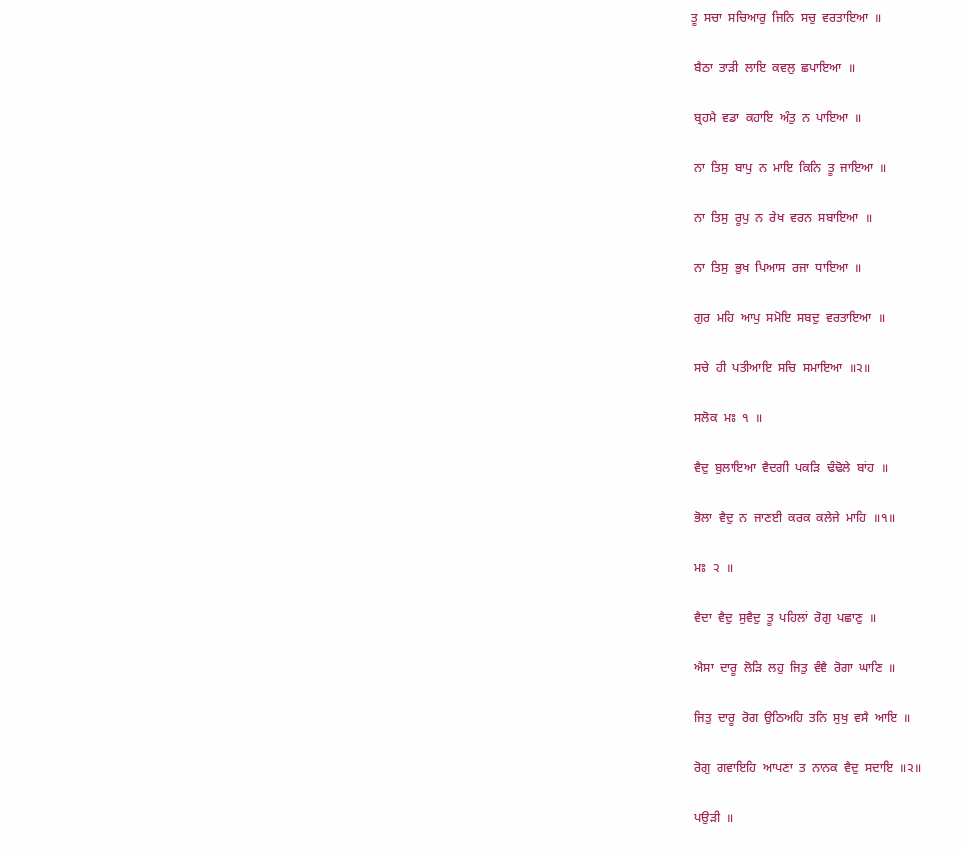ਤੂ  ਸਚਾ  ਸਚਿਆਰੁ  ਜਿਨਿ  ਸਚੁ  ਵਰਤਾਇਆ  ॥

 ਬੈਠਾ  ਤਾੜੀ  ਲਾਇ  ਕਵਲੁ  ਛਪਾਇਆ  ॥

 ਬ੍ਰਹਮੈ  ਵਡਾ  ਕਹਾਇ  ਅੰਤੁ  ਨ  ਪਾਇਆ  ॥

 ਨਾ  ਤਿਸੁ  ਬਾਪੁ  ਨ  ਮਾਇ  ਕਿਨਿ  ਤੂ  ਜਾਇਆ  ॥

 ਨਾ  ਤਿਸੁ  ਰੂਪੁ  ਨ  ਰੇਖ  ਵਰਨ  ਸਬਾਇਆ  ॥

 ਨਾ  ਤਿਸੁ  ਭੁਖ  ਪਿਆਸ  ਰਜਾ  ਧਾਇਆ  ॥

 ਗੁਰ  ਮਹਿ  ਆਪੁ  ਸਮੋਇ  ਸਬਦੁ  ਵਰਤਾਇਆ  ॥

 ਸਚੇ  ਹੀ  ਪਤੀਆਇ  ਸਚਿ  ਸਮਾਇਆ  ॥੨॥

 ਸਲੋਕ  ਮਃ  ੧  ॥

 ਵੈਦੁ  ਬੁਲਾਇਆ  ਵੈਦਗੀ  ਪਕੜਿ  ਢੰਢੋਲੇ  ਬਾਂਹ  ॥

 ਭੋਲਾ  ਵੈਦੁ  ਨ  ਜਾਣਈ  ਕਰਕ  ਕਲੇਜੇ  ਮਾਹਿ  ॥੧॥

 ਮਃ  ੨  ॥

 ਵੈਦਾ  ਵੈਦੁ  ਸੁਵੈਦੁ  ਤੂ  ਪਹਿਲਾਂ  ਰੋਗੁ  ਪਛਾਣੁ  ॥

 ਐਸਾ  ਦਾਰੂ  ਲੋੜਿ  ਲਹੁ  ਜਿਤੁ  ਵੰਞੈ  ਰੋਗਾ  ਘਾਣਿ  ॥

 ਜਿਤੁ  ਦਾਰੂ  ਰੋਗ  ਉਠਿਅਹਿ  ਤਨਿ  ਸੁਖੁ  ਵਸੈ  ਆਇ  ॥

 ਰੋਗੁ  ਗਵਾਇਹਿ  ਆਪਣਾ  ਤ  ਨਾਨਕ  ਵੈਦੁ  ਸਦਾਇ  ॥੨॥

 ਪਉੜੀ  ॥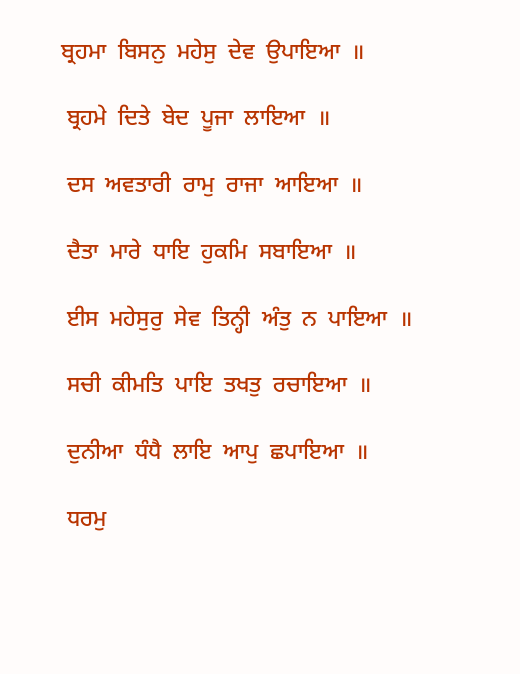ਬ੍ਰਹਮਾ  ਬਿਸਨੁ  ਮਹੇਸੁ  ਦੇਵ  ਉਪਾਇਆ  ॥

 ਬ੍ਰਹਮੇ  ਦਿਤੇ  ਬੇਦ  ਪੂਜਾ  ਲਾਇਆ  ॥

 ਦਸ  ਅਵਤਾਰੀ  ਰਾਮੁ  ਰਾਜਾ  ਆਇਆ  ॥

 ਦੈਤਾ  ਮਾਰੇ  ਧਾਇ  ਹੁਕਮਿ  ਸਬਾਇਆ  ॥

 ਈਸ  ਮਹੇਸੁਰੁ  ਸੇਵ  ਤਿਨ੍ਹੀ  ਅੰਤੁ  ਨ  ਪਾਇਆ  ॥

 ਸਚੀ  ਕੀਮਤਿ  ਪਾਇ  ਤਖਤੁ  ਰਚਾਇਆ  ॥

 ਦੁਨੀਆ  ਧੰਧੈ  ਲਾਇ  ਆਪੁ  ਛਪਾਇਆ  ॥

 ਧਰਮੁ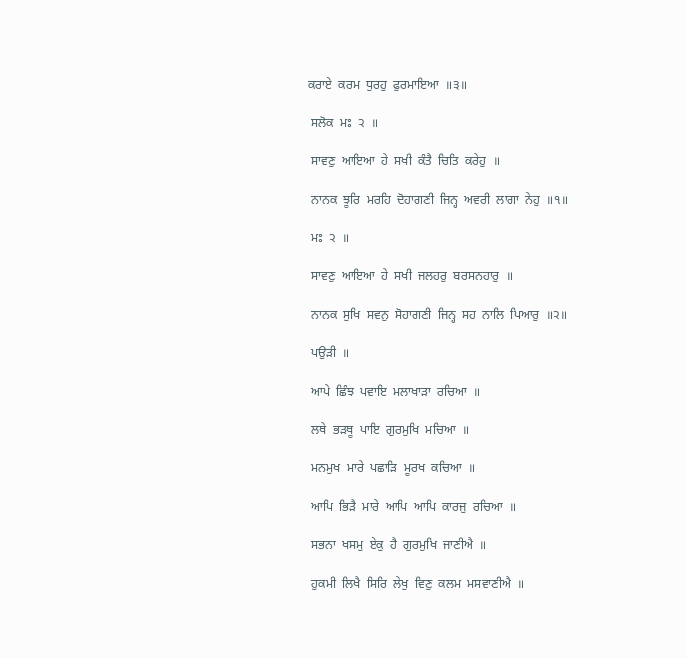ਕਰਾਏ  ਕਰਮ  ਧੁਰਹੁ  ਫੁਰਮਾਇਆ  ॥੩॥

 ਸਲੋਕ  ਮਃ  ੨  ॥

 ਸਾਵਣੁ  ਆਇਆ  ਹੇ  ਸਖੀ  ਕੰਤੈ  ਚਿਤਿ  ਕਰੇਹੁ  ॥

 ਨਾਨਕ  ਝੂਰਿ  ਮਰਹਿ  ਦੋਹਾਗਣੀ  ਜਿਨ੍ਹ  ਅਵਰੀ  ਲਾਗਾ  ਨੇਹੁ  ॥੧॥

 ਮਃ  ੨  ॥

 ਸਾਵਣੁ  ਆਇਆ  ਹੇ  ਸਖੀ  ਜਲਹਰੁ  ਬਰਸਨਹਾਰੁ  ॥

 ਨਾਨਕ  ਸੁਖਿ  ਸਵਨੁ  ਸੋਹਾਗਣੀ  ਜਿਨ੍ਹ  ਸਹ  ਨਾਲਿ  ਪਿਆਰੁ  ॥੨॥

 ਪਉੜੀ  ॥

 ਆਪੇ  ਛਿੰਝ  ਪਵਾਇ  ਮਲਾਖਾੜਾ  ਰਚਿਆ  ॥

 ਲਥੇ  ਭੜਥੂ  ਪਾਇ  ਗੁਰਮੁਖਿ  ਮਚਿਆ  ॥

 ਮਨਮੁਖ  ਮਾਰੇ  ਪਛਾੜਿ  ਮੂਰਖ  ਕਚਿਆ  ॥

 ਆਪਿ  ਭਿੜੈ  ਮਾਰੇ  ਆਪਿ  ਆਪਿ  ਕਾਰਜੁ  ਰਚਿਆ  ॥

 ਸਭਨਾ  ਖਸਮੁ  ਏਕੁ  ਹੈ  ਗੁਰਮੁਖਿ  ਜਾਣੀਐ  ॥

 ਹੁਕਮੀ  ਲਿਖੈ  ਸਿਰਿ  ਲੇਖੁ  ਵਿਣੁ  ਕਲਮ  ਮਸਵਾਣੀਐ  ॥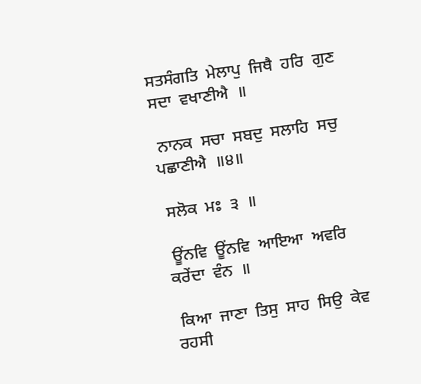ਸਤਸੰਗਤਿ  ਮੇਲਾਪੁ  ਜਿਥੈ  ਹਰਿ  ਗੁਣ  ਸਦਾ  ਵਖਾਣੀਐ  ॥

 ਨਾਨਕ  ਸਚਾ  ਸਬਦੁ  ਸਲਾਹਿ  ਸਚੁ  ਪਛਾਣੀਐ  ॥੪॥

 ਸਲੋਕ  ਮਃ  ੩  ॥

 ਊਂਨਵਿ  ਊਂਨਵਿ  ਆਇਆ  ਅਵਰਿ  ਕਰੇਂਦਾ  ਵੰਨ  ॥

 ਕਿਆ  ਜਾਣਾ  ਤਿਸੁ  ਸਾਹ  ਸਿਉ  ਕੇਵ  ਰਹਸੀ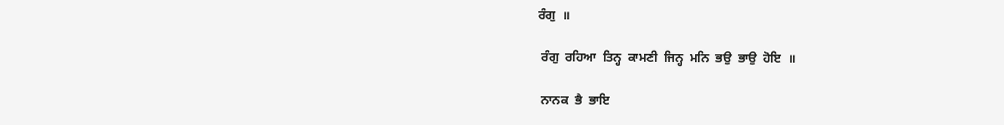ਰੰਗੁ  ॥

 ਰੰਗੁ  ਰਹਿਆ  ਤਿਨ੍ਹ  ਕਾਮਣੀ  ਜਿਨ੍ਹ  ਮਨਿ  ਭਉ  ਭਾਉ  ਹੋਇ  ॥

 ਨਾਨਕ  ਭੈ  ਭਾਇ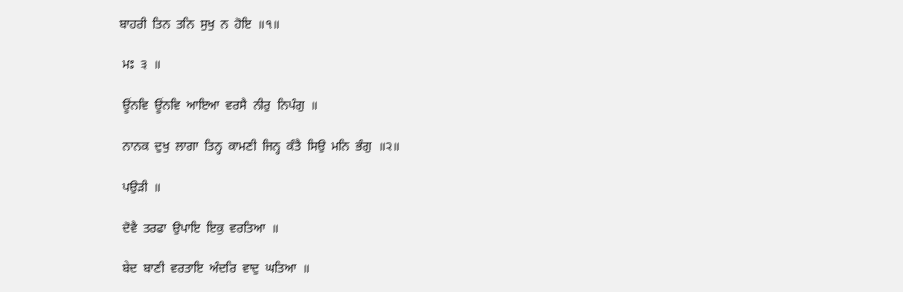ਬਾਹਰੀ  ਤਿਨ  ਤਨਿ  ਸੁਖੁ  ਨ  ਹੋਇ  ॥੧॥

 ਮਃ  ੩  ॥

 ਊਂਨਵਿ  ਊਂਨਵਿ  ਆਇਆ  ਵਰਸੈ  ਨੀਰੁ  ਨਿਪੰਗੁ  ॥

 ਨਾਨਕ  ਦੁਖੁ  ਲਾਗਾ  ਤਿਨ੍ਹ  ਕਾਮਣੀ  ਜਿਨ੍ਹ  ਕੰਤੈ  ਸਿਉ  ਮਨਿ  ਭੰਗੁ  ॥੨॥

 ਪਉੜੀ  ॥

 ਦੋਵੈ  ਤਰਫਾ  ਉਪਾਇ  ਇਕੁ  ਵਰਤਿਆ  ॥

 ਬੇਦ  ਬਾਣੀ  ਵਰਤਾਇ  ਅੰਦਰਿ  ਵਾਦੁ  ਘਤਿਆ  ॥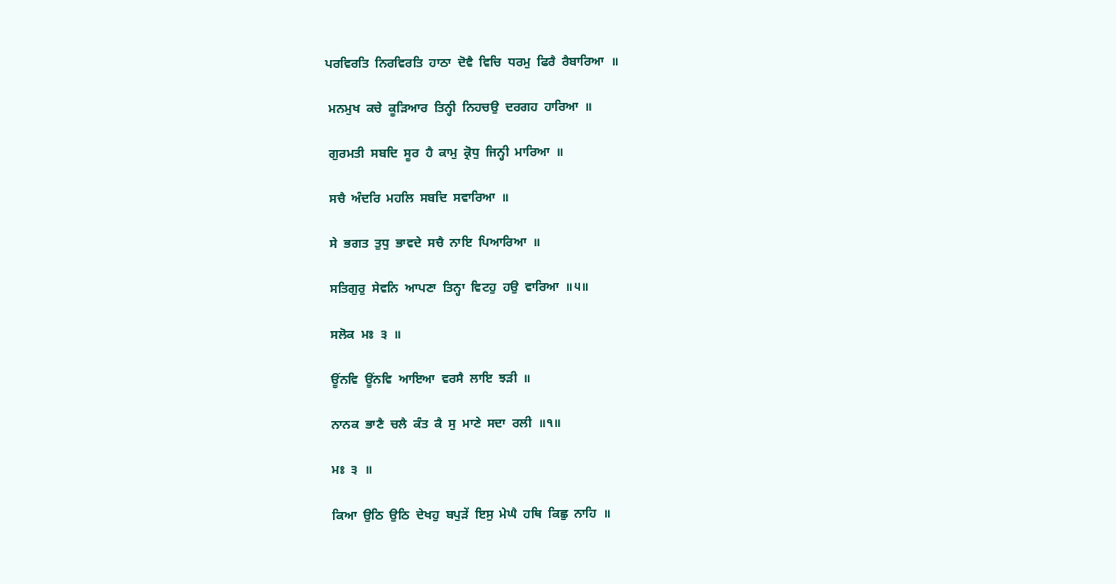ਪਰਵਿਰਤਿ  ਨਿਰਵਿਰਤਿ  ਹਾਠਾ  ਦੋਵੈ  ਵਿਚਿ  ਧਰਮੁ  ਫਿਰੈ  ਰੈਬਾਰਿਆ  ॥

 ਮਨਮੁਖ  ਕਚੇ  ਕੂੜਿਆਰ  ਤਿਨ੍ਹੀ  ਨਿਹਚਉ  ਦਰਗਹ  ਹਾਰਿਆ  ॥

 ਗੁਰਮਤੀ  ਸਬਦਿ  ਸੂਰ  ਹੈ  ਕਾਮੁ  ਕ੍ਰੋਧੁ  ਜਿਨ੍ਹੀ  ਮਾਰਿਆ  ॥

 ਸਚੈ  ਅੰਦਰਿ  ਮਹਲਿ  ਸਬਦਿ  ਸਵਾਰਿਆ  ॥

 ਸੇ  ਭਗਤ  ਤੁਧੁ  ਭਾਵਦੇ  ਸਚੈ  ਨਾਇ  ਪਿਆਰਿਆ  ॥

 ਸਤਿਗੁਰੁ  ਸੇਵਨਿ  ਆਪਣਾ  ਤਿਨ੍ਹਾ  ਵਿਟਹੁ  ਹਉ  ਵਾਰਿਆ  ॥੫॥

 ਸਲੋਕ  ਮਃ  ੩  ॥

 ਊਂਨਵਿ  ਊਂਨਵਿ  ਆਇਆ  ਵਰਸੈ  ਲਾਇ  ਝੜੀ  ॥

 ਨਾਨਕ  ਭਾਣੈ  ਚਲੈ  ਕੰਤ  ਕੈ  ਸੁ  ਮਾਣੇ  ਸਦਾ  ਰਲੀ  ॥੧॥

 ਮਃ  ੩  ॥

 ਕਿਆ  ਉਠਿ  ਉਠਿ  ਦੇਖਹੁ  ਬਪੁੜੇਂ  ਇਸੁ  ਮੇਘੈ  ਹਥਿ  ਕਿਛੁ  ਨਾਹਿ  ॥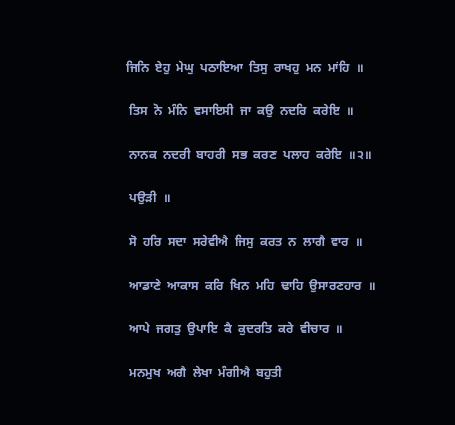ਜਿਨਿ  ਏਹੁ  ਮੇਘੁ  ਪਠਾਇਆ  ਤਿਸੁ  ਰਾਖਹੁ  ਮਨ  ਮਾਂਹਿ  ॥

 ਤਿਸ  ਨੋ  ਮੰਨਿ  ਵਸਾਇਸੀ  ਜਾ  ਕਉ  ਨਦਰਿ  ਕਰੇਇ  ॥

 ਨਾਨਕ  ਨਦਰੀ  ਬਾਹਰੀ  ਸਭ  ਕਰਣ  ਪਲਾਹ  ਕਰੇਇ  ॥੨॥

 ਪਉੜੀ  ॥

 ਸੋ  ਹਰਿ  ਸਦਾ  ਸਰੇਵੀਐ  ਜਿਸੁ  ਕਰਤ  ਨ  ਲਾਗੈ  ਵਾਰ  ॥

 ਆਡਾਣੇ  ਆਕਾਸ  ਕਰਿ  ਖਿਨ  ਮਹਿ  ਢਾਹਿ  ਉਸਾਰਣਹਾਰ  ॥

 ਆਪੇ  ਜਗਤੁ  ਉਪਾਇ  ਕੈ  ਕੁਦਰਤਿ  ਕਰੇ  ਵੀਚਾਰ  ॥

 ਮਨਮੁਖ  ਅਗੈ  ਲੇਖਾ  ਮੰਗੀਐ  ਬਹੁਤੀ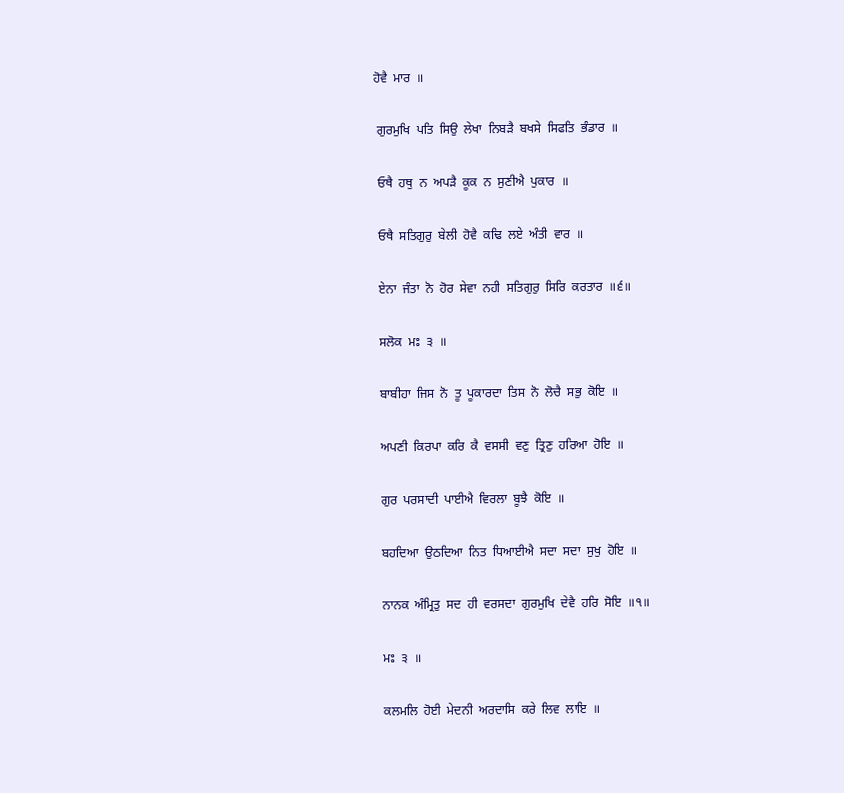ਹੋਵੈ  ਮਾਰ  ॥

 ਗੁਰਮੁਖਿ  ਪਤਿ  ਸਿਉ  ਲੇਖਾ  ਨਿਬੜੈ  ਬਖਸੇ  ਸਿਫਤਿ  ਭੰਡਾਰ  ॥

 ਓਥੈ  ਹਥੁ  ਨ  ਅਪੜੈ  ਕੂਕ  ਨ  ਸੁਣੀਐ  ਪੁਕਾਰ  ॥

 ਓਥੈ  ਸਤਿਗੁਰੁ  ਬੇਲੀ  ਹੋਵੈ  ਕਢਿ  ਲਏ  ਅੰਤੀ  ਵਾਰ  ॥

 ਏਨਾ  ਜੰਤਾ  ਨੋ  ਹੋਰ  ਸੇਵਾ  ਨਹੀ  ਸਤਿਗੁਰੁ  ਸਿਰਿ  ਕਰਤਾਰ  ॥੬॥

 ਸਲੋਕ  ਮਃ  ੩  ॥

 ਬਾਬੀਹਾ  ਜਿਸ  ਨੋ  ਤੂ  ਪੂਕਾਰਦਾ  ਤਿਸ  ਨੋ  ਲੋਚੈ  ਸਭੁ  ਕੋਇ  ॥

 ਅਪਣੀ  ਕਿਰਪਾ  ਕਰਿ  ਕੈ  ਵਸਸੀ  ਵਣੁ  ਤ੍ਰਿਣੁ  ਹਰਿਆ  ਹੋਇ  ॥

 ਗੁਰ  ਪਰਸਾਦੀ  ਪਾਈਐ  ਵਿਰਲਾ  ਬੂਝੈ  ਕੋਇ  ॥

 ਬਹਦਿਆ  ਉਠਦਿਆ  ਨਿਤ  ਧਿਆਈਐ  ਸਦਾ  ਸਦਾ  ਸੁਖੁ  ਹੋਇ  ॥

 ਨਾਨਕ  ਅੰਮ੍ਰਿਤੁ  ਸਦ  ਹੀ  ਵਰਸਦਾ  ਗੁਰਮੁਖਿ  ਦੇਵੈ  ਹਰਿ  ਸੋਇ  ॥੧॥

 ਮਃ  ੩  ॥

 ਕਲਮਲਿ  ਹੋਈ  ਮੇਦਨੀ  ਅਰਦਾਸਿ  ਕਰੇ  ਲਿਵ  ਲਾਇ  ॥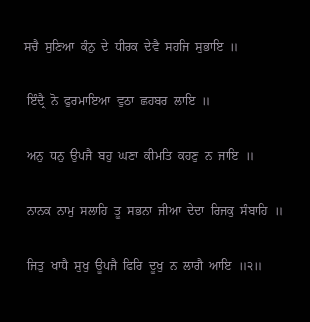ਸਚੈ  ਸੁਣਿਆ  ਕੰਨੁ  ਦੇ  ਧੀਰਕ  ਦੇਵੈ  ਸਹਜਿ  ਸੁਭਾਇ  ॥

 ਇੰਦ੍ਰੈ  ਨੋ  ਫੁਰਮਾਇਆ  ਵੁਠਾ  ਛਹਬਰ  ਲਾਇ  ॥

 ਅਨੁ  ਧਨੁ  ਉਪਜੈ  ਬਹੁ  ਘਣਾ  ਕੀਮਤਿ  ਕਹਣੁ  ਨ  ਜਾਇ  ॥

 ਨਾਨਕ  ਨਾਮੁ  ਸਲਾਹਿ  ਤੂ  ਸਭਨਾ  ਜੀਆ  ਦੇਦਾ  ਰਿਜਕੁ  ਸੰਬਾਹਿ  ॥

 ਜਿਤੁ  ਖਾਧੈ  ਸੁਖੁ  ਊਪਜੈ  ਫਿਰਿ  ਦੂਖੁ  ਨ  ਲਾਗੈ  ਆਇ  ॥੨॥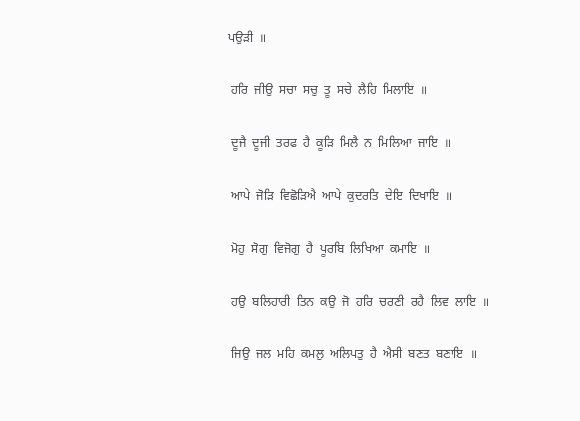ਪਉੜੀ  ॥

 ਹਰਿ  ਜੀਉ  ਸਚਾ  ਸਚੁ  ਤੂ  ਸਚੇ  ਲੈਹਿ  ਮਿਲਾਇ  ॥

 ਦੂਜੈ  ਦੂਜੀ  ਤਰਫ  ਹੈ  ਕੂੜਿ  ਮਿਲੈ  ਨ  ਮਿਲਿਆ  ਜਾਇ  ॥

 ਆਪੇ  ਜੋੜਿ  ਵਿਛੋੜਿਐ  ਆਪੇ  ਕੁਦਰਤਿ  ਦੇਇ  ਦਿਖਾਇ  ॥

 ਮੋਹੁ  ਸੋਗੁ  ਵਿਜੋਗੁ  ਹੈ  ਪੂਰਬਿ  ਲਿਖਿਆ  ਕਮਾਇ  ॥

 ਹਉ  ਬਲਿਹਾਰੀ  ਤਿਨ  ਕਉ  ਜੋ  ਹਰਿ  ਚਰਣੀ  ਰਹੈ  ਲਿਵ  ਲਾਇ  ॥

 ਜਿਉ  ਜਲ  ਮਹਿ  ਕਮਲੁ  ਅਲਿਪਤੁ  ਹੈ  ਐਸੀ  ਬਣਤ  ਬਣਾਇ  ॥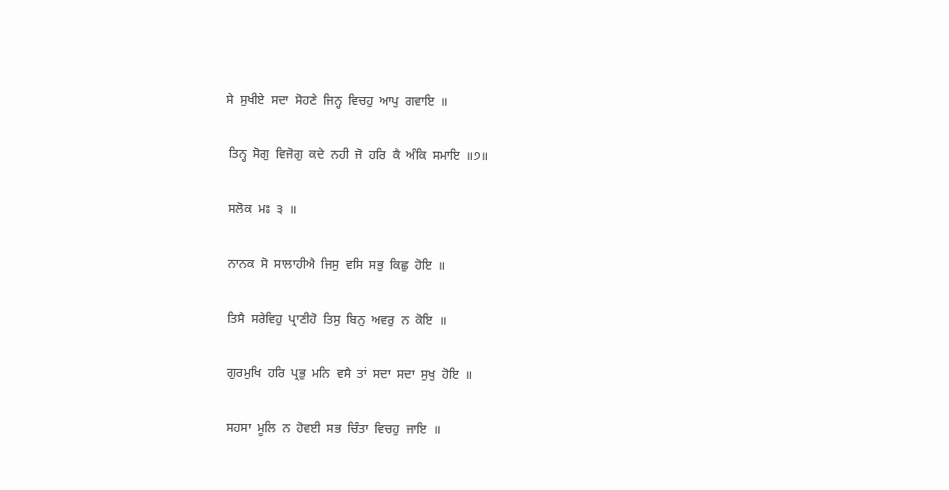ਸੇ  ਸੁਖੀਏ  ਸਦਾ  ਸੋਹਣੇ  ਜਿਨ੍ਹ  ਵਿਚਹੁ  ਆਪੁ  ਗਵਾਇ  ॥

 ਤਿਨ੍ਹ  ਸੋਗੁ  ਵਿਜੋਗੁ  ਕਦੇ  ਨਹੀ  ਜੋ  ਹਰਿ  ਕੈ  ਅੰਕਿ  ਸਮਾਇ  ॥੭॥

 ਸਲੋਕ  ਮਃ  ੩  ॥

 ਨਾਨਕ  ਸੋ  ਸਾਲਾਹੀਐ  ਜਿਸੁ  ਵਸਿ  ਸਭੁ  ਕਿਛੁ  ਹੋਇ  ॥

 ਤਿਸੈ  ਸਰੇਵਿਹੁ  ਪ੍ਰਾਣੀਹੋ  ਤਿਸੁ  ਬਿਨੁ  ਅਵਰੁ  ਨ  ਕੋਇ  ॥

 ਗੁਰਮੁਖਿ  ਹਰਿ  ਪ੍ਰਭੁ  ਮਨਿ  ਵਸੈ  ਤਾਂ  ਸਦਾ  ਸਦਾ  ਸੁਖੁ  ਹੋਇ  ॥

 ਸਹਸਾ  ਮੂਲਿ  ਨ  ਹੋਵਈ  ਸਭ  ਚਿੰਤਾ  ਵਿਚਹੁ  ਜਾਇ  ॥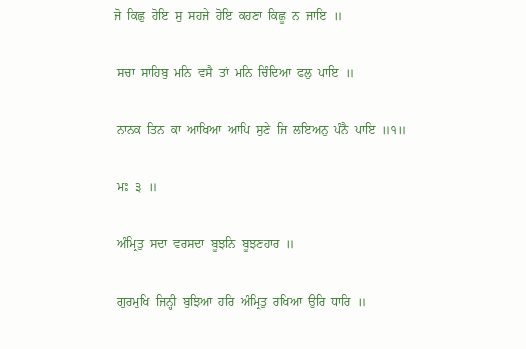ਜੋ  ਕਿਛੁ  ਹੋਇ  ਸੁ  ਸਹਜੇ  ਹੋਇ  ਕਹਣਾ  ਕਿਛੂ  ਨ  ਜਾਇ  ॥

 ਸਚਾ  ਸਾਹਿਬੁ  ਮਨਿ  ਵਸੈ  ਤਾਂ  ਮਨਿ  ਚਿੰਦਿਆ  ਫਲੁ  ਪਾਇ  ॥

 ਨਾਨਕ  ਤਿਨ  ਕਾ  ਆਖਿਆ  ਆਪਿ  ਸੁਣੇ  ਜਿ  ਲਇਅਨੁ  ਪੰਨੈ  ਪਾਇ  ॥੧॥

 ਮਃ  ੩  ॥

 ਅੰਮ੍ਰਿਤੁ  ਸਦਾ  ਵਰਸਦਾ  ਬੂਝਨਿ  ਬੂਝਣਹਾਰ  ॥

 ਗੁਰਮੁਖਿ  ਜਿਨ੍ਹੀ  ਬੁਝਿਆ  ਹਰਿ  ਅੰਮ੍ਰਿਤੁ  ਰਖਿਆ  ਉਰਿ  ਧਾਰਿ  ॥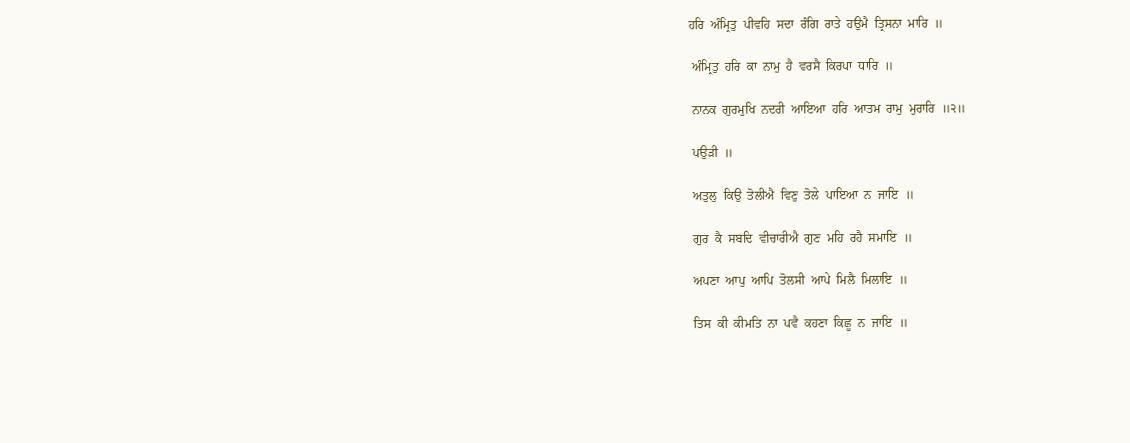ਹਰਿ  ਅੰਮ੍ਰਿਤੁ  ਪੀਵਹਿ  ਸਦਾ  ਰੰਗਿ  ਰਾਤੇ  ਹਉਮੈ  ਤ੍ਰਿਸਨਾ  ਮਾਰਿ  ॥

 ਅੰਮ੍ਰਿਤੁ  ਹਰਿ  ਕਾ  ਨਾਮੁ  ਹੈ  ਵਰਸੈ  ਕਿਰਪਾ  ਧਾਰਿ  ॥

 ਨਾਨਕ  ਗੁਰਮੁਖਿ  ਨਦਰੀ  ਆਇਆ  ਹਰਿ  ਆਤਮ  ਰਾਮੁ  ਮੁਰਾਰਿ  ॥੨॥

 ਪਉੜੀ  ॥

 ਅਤੁਲੁ  ਕਿਉ  ਤੋਲੀਐ  ਵਿਣੁ  ਤੋਲੇ  ਪਾਇਆ  ਨ  ਜਾਇ  ॥

 ਗੁਰ  ਕੈ  ਸਬਦਿ  ਵੀਚਾਰੀਐ  ਗੁਣ  ਮਹਿ  ਰਹੈ  ਸਮਾਇ  ॥

 ਅਪਣਾ  ਆਪੁ  ਆਪਿ  ਤੋਲਸੀ  ਆਪੇ  ਮਿਲੈ  ਮਿਲਾਇ  ॥

 ਤਿਸ  ਕੀ  ਕੀਮਤਿ  ਨਾ  ਪਵੈ  ਕਹਣਾ  ਕਿਛੂ  ਨ  ਜਾਇ  ॥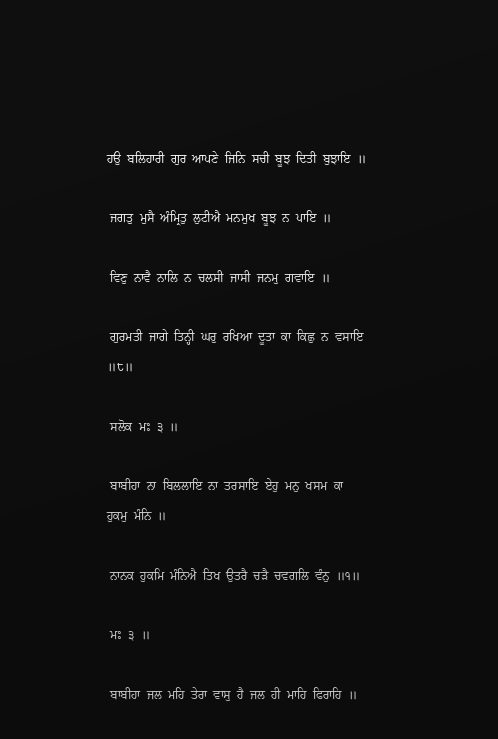ਹਉ  ਬਲਿਹਾਰੀ  ਗੁਰ  ਆਪਣੇ  ਜਿਨਿ  ਸਚੀ  ਬੂਝ  ਦਿਤੀ  ਬੁਝਾਇ  ॥

 ਜਗਤੁ  ਮੁਸੈ  ਅੰਮ੍ਰਿਤੁ  ਲੁਟੀਐ  ਮਨਮੁਖ  ਬੂਝ  ਨ  ਪਾਇ  ॥

 ਵਿਣੁ  ਨਾਵੈ  ਨਾਲਿ  ਨ  ਚਲਸੀ  ਜਾਸੀ  ਜਨਮੁ  ਗਵਾਇ  ॥

 ਗੁਰਮਤੀ  ਜਾਗੇ  ਤਿਨ੍ਹੀ  ਘਰੁ  ਰਖਿਆ  ਦੂਤਾ  ਕਾ  ਕਿਛੁ  ਨ  ਵਸਾਇ  ॥੮॥

 ਸਲੋਕ  ਮਃ  ੩  ॥

 ਬਾਬੀਹਾ  ਨਾ  ਬਿਲਲਾਇ  ਨਾ  ਤਰਸਾਇ  ਏਹੁ  ਮਨੁ  ਖਸਮ  ਕਾ  ਹੁਕਮੁ  ਮੰਨਿ  ॥

 ਨਾਨਕ  ਹੁਕਮਿ  ਮੰਨਿਐ  ਤਿਖ  ਉਤਰੈ  ਚੜੈ  ਚਵਗਲਿ  ਵੰਨੁ  ॥੧॥

 ਮਃ  ੩  ॥

 ਬਾਬੀਹਾ  ਜਲ  ਮਹਿ  ਤੇਰਾ  ਵਾਸੁ  ਹੈ  ਜਲ  ਹੀ  ਮਾਹਿ  ਫਿਰਾਹਿ  ॥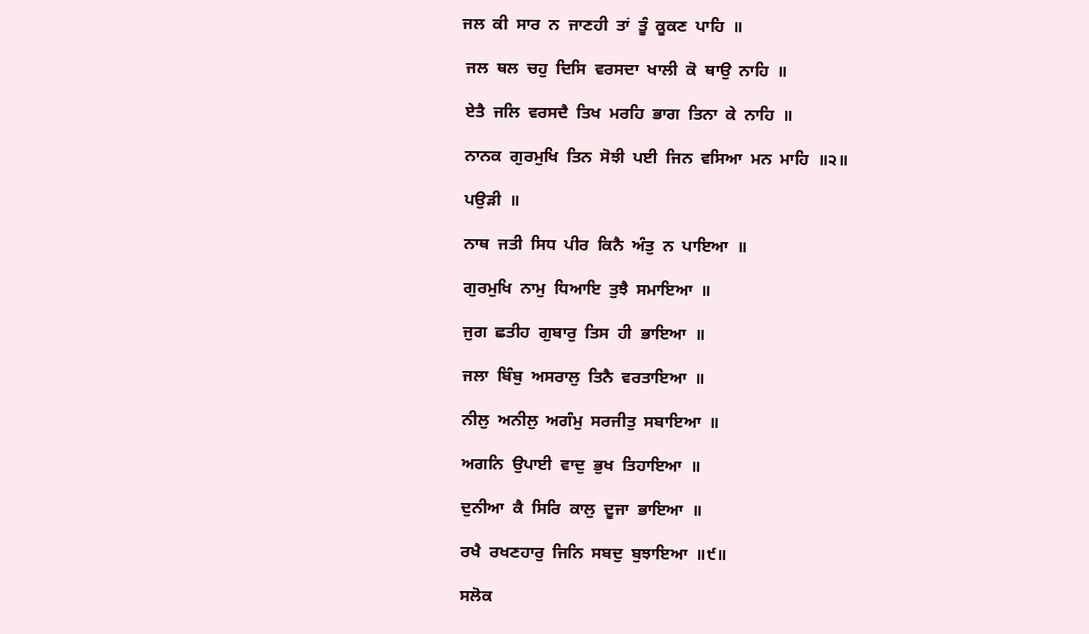ਜਲ  ਕੀ  ਸਾਰ  ਨ  ਜਾਣਹੀ  ਤਾਂ  ਤੂੰ  ਕੂਕਣ  ਪਾਹਿ  ॥

 ਜਲ  ਥਲ  ਚਹੁ  ਦਿਸਿ  ਵਰਸਦਾ  ਖਾਲੀ  ਕੋ  ਥਾਉ  ਨਾਹਿ  ॥

 ਏਤੈ  ਜਲਿ  ਵਰਸਦੈ  ਤਿਖ  ਮਰਹਿ  ਭਾਗ  ਤਿਨਾ  ਕੇ  ਨਾਹਿ  ॥

 ਨਾਨਕ  ਗੁਰਮੁਖਿ  ਤਿਨ  ਸੋਝੀ  ਪਈ  ਜਿਨ  ਵਸਿਆ  ਮਨ  ਮਾਹਿ  ॥੨॥

 ਪਉੜੀ  ॥

 ਨਾਥ  ਜਤੀ  ਸਿਧ  ਪੀਰ  ਕਿਨੈ  ਅੰਤੁ  ਨ  ਪਾਇਆ  ॥

 ਗੁਰਮੁਖਿ  ਨਾਮੁ  ਧਿਆਇ  ਤੁਝੈ  ਸਮਾਇਆ  ॥

 ਜੁਗ  ਛਤੀਹ  ਗੁਬਾਰੁ  ਤਿਸ  ਹੀ  ਭਾਇਆ  ॥

 ਜਲਾ  ਬਿੰਬੁ  ਅਸਰਾਲੁ  ਤਿਨੈ  ਵਰਤਾਇਆ  ॥

 ਨੀਲੁ  ਅਨੀਲੁ  ਅਗੰਮੁ  ਸਰਜੀਤੁ  ਸਬਾਇਆ  ॥

 ਅਗਨਿ  ਉਪਾਈ  ਵਾਦੁ  ਭੁਖ  ਤਿਹਾਇਆ  ॥

 ਦੁਨੀਆ  ਕੈ  ਸਿਰਿ  ਕਾਲੁ  ਦੂਜਾ  ਭਾਇਆ  ॥

 ਰਖੈ  ਰਖਣਹਾਰੁ  ਜਿਨਿ  ਸਬਦੁ  ਬੁਝਾਇਆ  ॥੯॥

 ਸਲੋਕ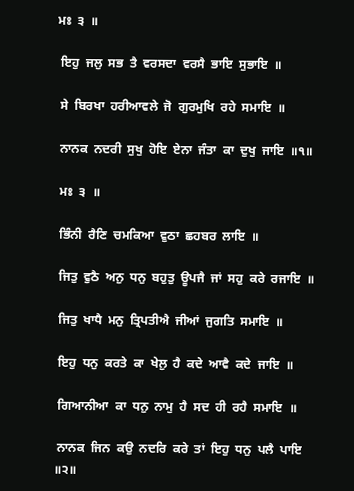ਮਃ  ੩  ॥

 ਇਹੁ  ਜਲੁ  ਸਭ  ਤੈ  ਵਰਸਦਾ  ਵਰਸੈ  ਭਾਇ  ਸੁਭਾਇ  ॥

 ਸੇ  ਬਿਰਖਾ  ਹਰੀਆਵਲੇ  ਜੋ  ਗੁਰਮੁਖਿ  ਰਹੇ  ਸਮਾਇ  ॥

 ਨਾਨਕ  ਨਦਰੀ  ਸੁਖੁ  ਹੋਇ  ਏਨਾ  ਜੰਤਾ  ਕਾ  ਦੁਖੁ  ਜਾਇ  ॥੧॥

 ਮਃ  ੩  ॥

 ਭਿੰਨੀ  ਰੈਣਿ  ਚਮਕਿਆ  ਵੁਠਾ  ਛਹਬਰ  ਲਾਇ  ॥

 ਜਿਤੁ  ਵੁਠੈ  ਅਨੁ  ਧਨੁ  ਬਹੁਤੁ  ਊਪਜੈ  ਜਾਂ  ਸਹੁ  ਕਰੇ  ਰਜਾਇ  ॥

 ਜਿਤੁ  ਖਾਧੈ  ਮਨੁ  ਤ੍ਰਿਪਤੀਐ  ਜੀਆਂ  ਜੁਗਤਿ  ਸਮਾਇ  ॥

 ਇਹੁ  ਧਨੁ  ਕਰਤੇ  ਕਾ  ਖੇਲੁ  ਹੈ  ਕਦੇ  ਆਵੈ  ਕਦੇ  ਜਾਇ  ॥

 ਗਿਆਨੀਆ  ਕਾ  ਧਨੁ  ਨਾਮੁ  ਹੈ  ਸਦ  ਹੀ  ਰਹੈ  ਸਮਾਇ  ॥

 ਨਾਨਕ  ਜਿਨ  ਕਉ  ਨਦਰਿ  ਕਰੇ  ਤਾਂ  ਇਹੁ  ਧਨੁ  ਪਲੈ  ਪਾਇ  ॥੨॥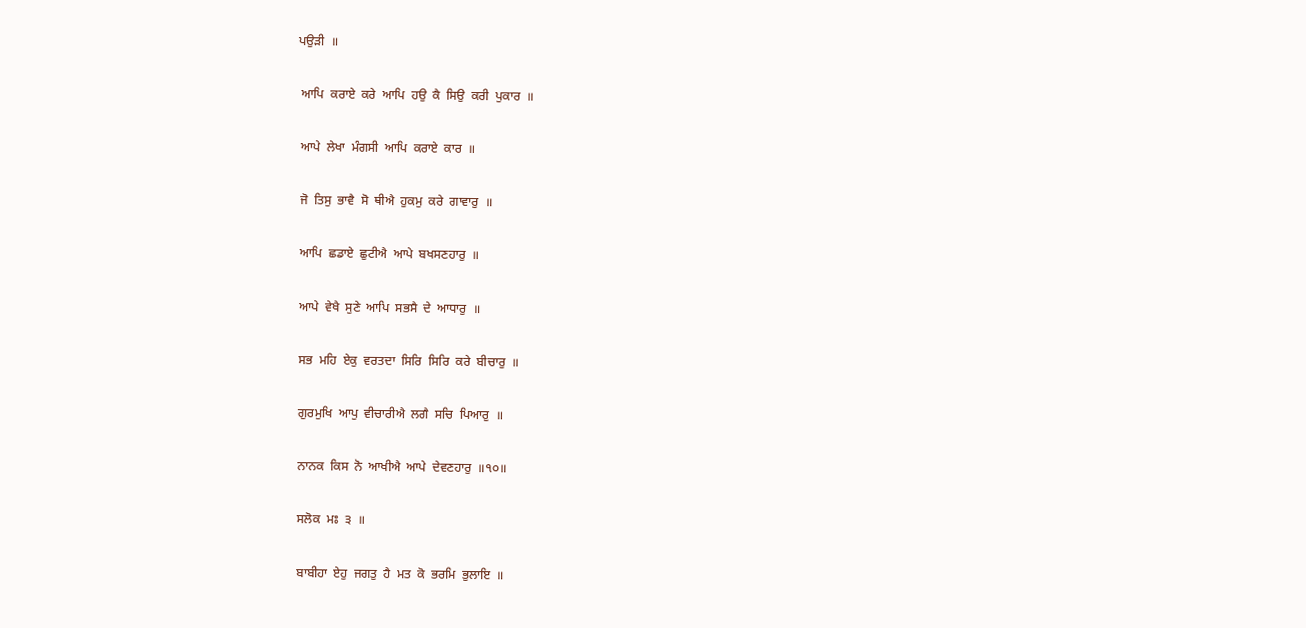ਪਉੜੀ  ॥

 ਆਪਿ  ਕਰਾਏ  ਕਰੇ  ਆਪਿ  ਹਉ  ਕੈ  ਸਿਉ  ਕਰੀ  ਪੁਕਾਰ  ॥

 ਆਪੇ  ਲੇਖਾ  ਮੰਗਸੀ  ਆਪਿ  ਕਰਾਏ  ਕਾਰ  ॥

 ਜੋ  ਤਿਸੁ  ਭਾਵੈ  ਸੋ  ਥੀਐ  ਹੁਕਮੁ  ਕਰੇ  ਗਾਵਾਰੁ  ॥

 ਆਪਿ  ਛਡਾਏ  ਛੁਟੀਐ  ਆਪੇ  ਬਖਸਣਹਾਰੁ  ॥

 ਆਪੇ  ਵੇਖੈ  ਸੁਣੇ  ਆਪਿ  ਸਭਸੈ  ਦੇ  ਆਧਾਰੁ  ॥

 ਸਭ  ਮਹਿ  ਏਕੁ  ਵਰਤਦਾ  ਸਿਰਿ  ਸਿਰਿ  ਕਰੇ  ਬੀਚਾਰੁ  ॥

 ਗੁਰਮੁਖਿ  ਆਪੁ  ਵੀਚਾਰੀਐ  ਲਗੈ  ਸਚਿ  ਪਿਆਰੁ  ॥

 ਨਾਨਕ  ਕਿਸ  ਨੋ  ਆਖੀਐ  ਆਪੇ  ਦੇਵਣਹਾਰੁ  ॥੧੦॥

 ਸਲੋਕ  ਮਃ  ੩  ॥

 ਬਾਬੀਹਾ  ਏਹੁ  ਜਗਤੁ  ਹੈ  ਮਤ  ਕੋ  ਭਰਮਿ  ਭੁਲਾਇ  ॥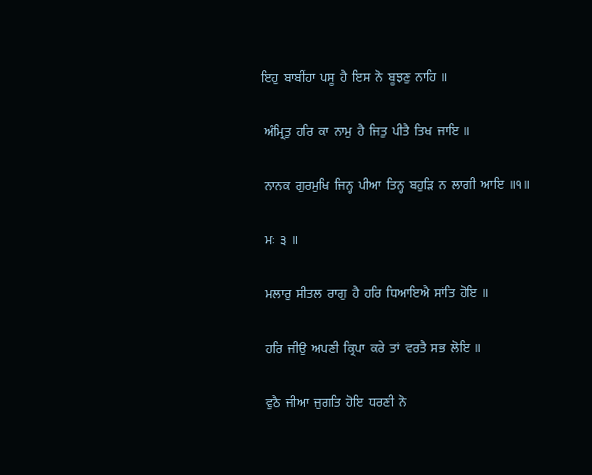ਇਹੁ  ਬਾਬੀਂਹਾ  ਪਸੂ  ਹੈ  ਇਸ  ਨੋ  ਬੂਝਣੁ  ਨਾਹਿ  ॥

 ਅੰਮ੍ਰਿਤੁ  ਹਰਿ  ਕਾ  ਨਾਮੁ  ਹੈ  ਜਿਤੁ  ਪੀਤੈ  ਤਿਖ  ਜਾਇ  ॥

 ਨਾਨਕ  ਗੁਰਮੁਖਿ  ਜਿਨ੍ਹ  ਪੀਆ  ਤਿਨ੍ਹ  ਬਹੁੜਿ  ਨ  ਲਾਗੀ  ਆਇ  ॥੧॥

 ਮਃ  ੩  ॥

 ਮਲਾਰੁ  ਸੀਤਲ  ਰਾਗੁ  ਹੈ  ਹਰਿ  ਧਿਆਇਐ  ਸਾਂਤਿ  ਹੋਇ  ॥

 ਹਰਿ  ਜੀਉ  ਅਪਣੀ  ਕ੍ਰਿਪਾ  ਕਰੇ  ਤਾਂ  ਵਰਤੈ  ਸਭ  ਲੋਇ  ॥

 ਵੁਠੈ  ਜੀਆ  ਜੁਗਤਿ  ਹੋਇ  ਧਰਣੀ  ਨੋ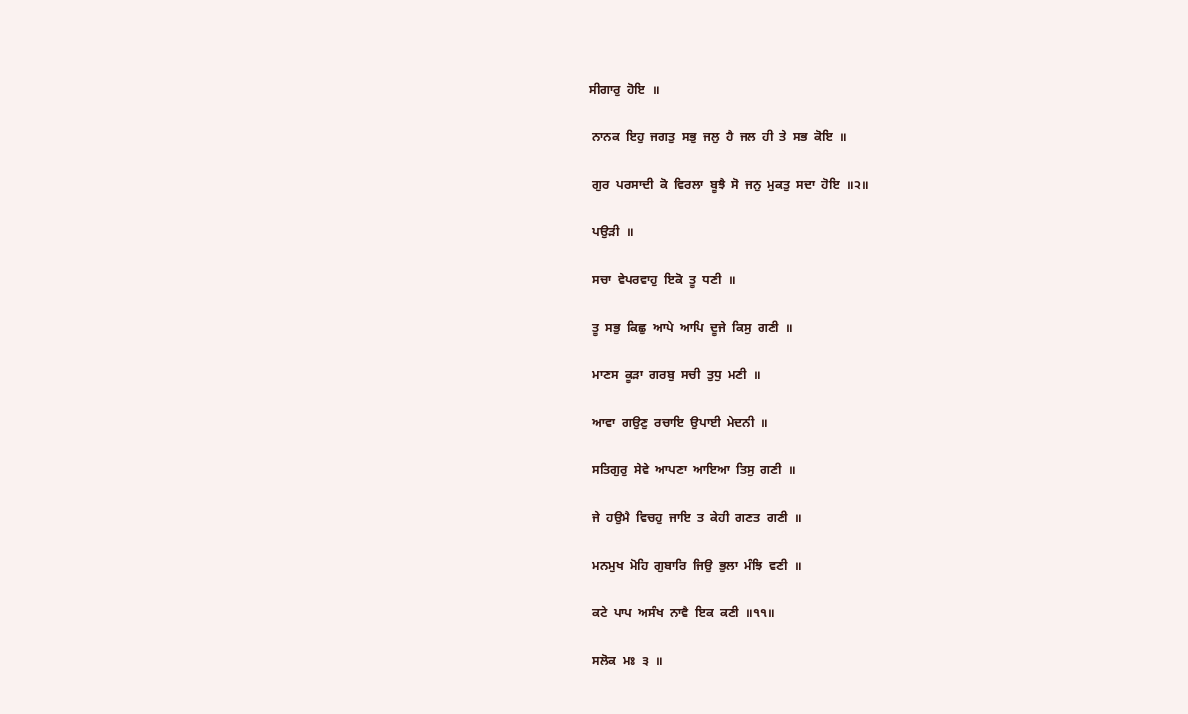ਸੀਗਾਰੁ  ਹੋਇ  ॥

 ਨਾਨਕ  ਇਹੁ  ਜਗਤੁ  ਸਭੁ  ਜਲੁ  ਹੈ  ਜਲ  ਹੀ  ਤੇ  ਸਭ  ਕੋਇ  ॥

 ਗੁਰ  ਪਰਸਾਦੀ  ਕੋ  ਵਿਰਲਾ  ਬੂਝੈ  ਸੋ  ਜਨੁ  ਮੁਕਤੁ  ਸਦਾ  ਹੋਇ  ॥੨॥

 ਪਉੜੀ  ॥

 ਸਚਾ  ਵੇਪਰਵਾਹੁ  ਇਕੋ  ਤੂ  ਧਣੀ  ॥

 ਤੂ  ਸਭੁ  ਕਿਛੁ  ਆਪੇ  ਆਪਿ  ਦੂਜੇ  ਕਿਸੁ  ਗਣੀ  ॥

 ਮਾਣਸ  ਕੂੜਾ  ਗਰਬੁ  ਸਚੀ  ਤੁਧੁ  ਮਣੀ  ॥

 ਆਵਾ  ਗਉਣੁ  ਰਚਾਇ  ਉਪਾਈ  ਮੇਦਨੀ  ॥

 ਸਤਿਗੁਰੁ  ਸੇਵੇ  ਆਪਣਾ  ਆਇਆ  ਤਿਸੁ  ਗਣੀ  ॥

 ਜੇ  ਹਉਮੈ  ਵਿਚਹੁ  ਜਾਇ  ਤ  ਕੇਹੀ  ਗਣਤ  ਗਣੀ  ॥

 ਮਨਮੁਖ  ਮੋਹਿ  ਗੁਬਾਰਿ  ਜਿਉ  ਭੁਲਾ  ਮੰਝਿ  ਵਣੀ  ॥

 ਕਟੇ  ਪਾਪ  ਅਸੰਖ  ਨਾਵੈ  ਇਕ  ਕਣੀ  ॥੧੧॥

 ਸਲੋਕ  ਮਃ  ੩  ॥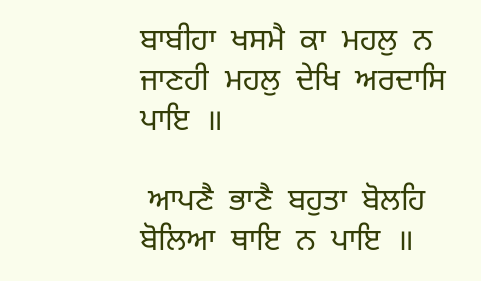ਬਾਬੀਹਾ  ਖਸਮੈ  ਕਾ  ਮਹਲੁ  ਨ  ਜਾਣਹੀ  ਮਹਲੁ  ਦੇਖਿ  ਅਰਦਾਸਿ  ਪਾਇ  ॥

 ਆਪਣੈ  ਭਾਣੈ  ਬਹੁਤਾ  ਬੋਲਹਿ  ਬੋਲਿਆ  ਥਾਇ  ਨ  ਪਾਇ  ॥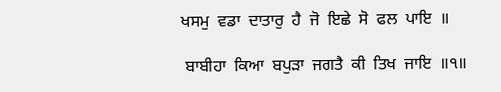ਖਸਮੁ  ਵਡਾ  ਦਾਤਾਰੁ  ਹੈ  ਜੋ  ਇਛੇ  ਸੋ  ਫਲ  ਪਾਇ  ॥

 ਬਾਬੀਹਾ  ਕਿਆ  ਬਪੁੜਾ  ਜਗਤੈ  ਕੀ  ਤਿਖ  ਜਾਇ  ॥੧॥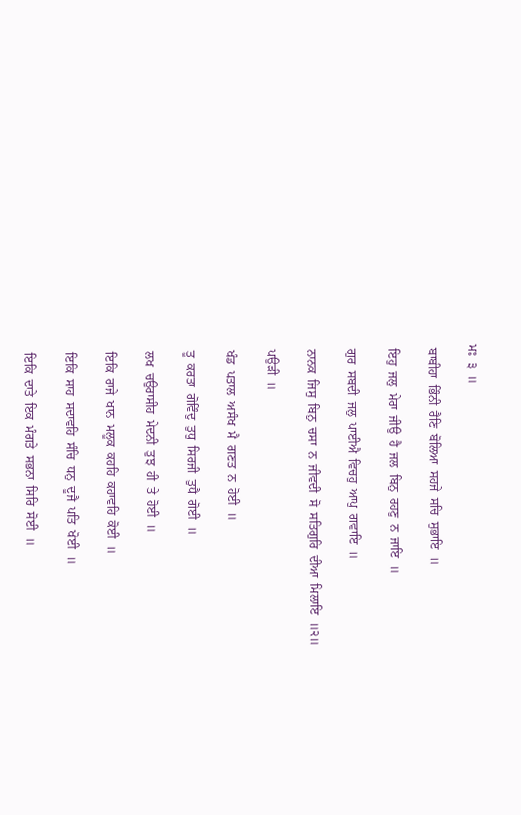ਮਃ  ੩  ॥

 ਬਾਬੀਹਾ  ਭਿੰਨੀ  ਰੈਣਿ  ਬੋਲਿਆ  ਸਹਜੇ  ਸਚਿ  ਸੁਭਾਇ  ॥

 ਇਹੁ  ਜਲੁ  ਮੇਰਾ  ਜੀਉ  ਹੈ  ਜਲ  ਬਿਨੁ  ਰਹਣੁ  ਨ  ਜਾਇ  ॥

 ਗੁਰ  ਸਬਦੀ  ਜਲੁ  ਪਾਈਐ  ਵਿਚਹੁ  ਆਪੁ  ਗਵਾਇ  ॥

 ਨਾਨਕ  ਜਿਸੁ  ਬਿਨੁ  ਚਸਾ  ਨ  ਜੀਵਦੀ  ਸੋ  ਸਤਿਗੁਰਿ  ਦੀਆ  ਮਿਲਾਇ  ॥੨॥

 ਪਉੜੀ  ॥

 ਖੰਡ  ਪਤਾਲ  ਅਸੰਖ  ਮੈ  ਗਣਤ  ਨ  ਹੋਈ  ॥

 ਤੂ  ਕਰਤਾ  ਗੋਵਿੰਦੁ  ਤੁਧੁ  ਸਿਰਜੀ  ਤੁਧੈ  ਗੋਈ  ॥

 ਲਖ  ਚਉਰਾਸੀਹ  ਮੇਦਨੀ  ਤੁਝ  ਹੀ  ਤੇ  ਹੋਈ  ॥

 ਇਕਿ  ਰਾਜੇ  ਖਾਨ  ਮਲੂਕ  ਕਹਹਿ  ਕਹਾਵਹਿ  ਕੋਈ  ॥

 ਇਕਿ  ਸਾਹ  ਸਦਾਵਹਿ  ਸੰਚਿ  ਧਨੁ  ਦੂਜੈ  ਪਤਿ  ਖੋਈ  ॥

 ਇਕਿ  ਦਾਤੇ  ਇਕ  ਮੰਗਤੇ  ਸਭਨਾ  ਸਿਰਿ  ਸੋਈ  ॥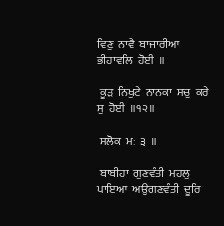ਵਿਣੁ  ਨਾਵੈ  ਬਾਜਾਰੀਆ  ਭੀਹਾਵਲਿ  ਹੋਈ  ॥

 ਕੂੜ  ਨਿਖੁਟੇ  ਨਾਨਕਾ  ਸਚੁ  ਕਰੇ  ਸੁ  ਹੋਈ  ॥੧੨॥

 ਸਲੋਕ  ਮਃ  ੩  ॥

 ਬਾਬੀਹਾ  ਗੁਣਵੰਤੀ  ਮਹਲੁ  ਪਾਇਆ  ਅਉਗਣਵੰਤੀ  ਦੂਰਿ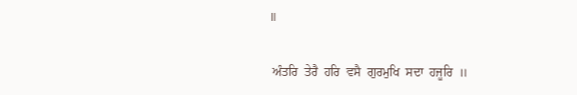॥

 ਅੰਤਰਿ  ਤੇਰੈ  ਹਰਿ  ਵਸੈ  ਗੁਰਮੁਖਿ  ਸਦਾ  ਹਜੂਰਿ  ॥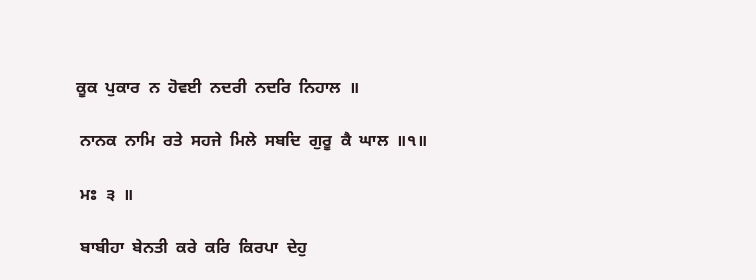ਕੂਕ  ਪੁਕਾਰ  ਨ  ਹੋਵਈ  ਨਦਰੀ  ਨਦਰਿ  ਨਿਹਾਲ  ॥

 ਨਾਨਕ  ਨਾਮਿ  ਰਤੇ  ਸਹਜੇ  ਮਿਲੇ  ਸਬਦਿ  ਗੁਰੂ  ਕੈ  ਘਾਲ  ॥੧॥

 ਮਃ  ੩  ॥

 ਬਾਬੀਹਾ  ਬੇਨਤੀ  ਕਰੇ  ਕਰਿ  ਕਿਰਪਾ  ਦੇਹੁ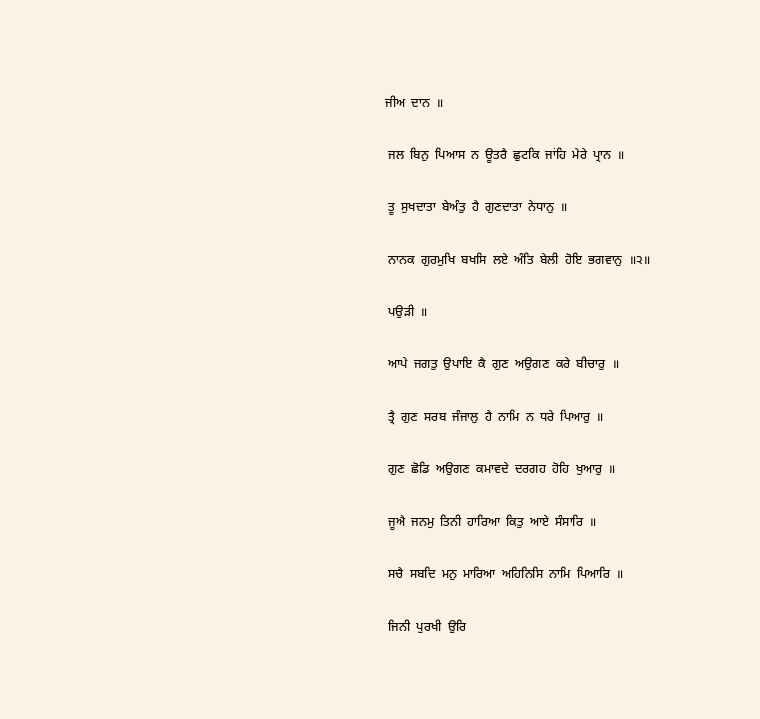ਜੀਅ  ਦਾਨ  ॥

 ਜਲ  ਬਿਨੁ  ਪਿਆਸ  ਨ  ਊਤਰੈ  ਛੁਟਕਿ  ਜਾਂਹਿ  ਮੇਰੇ  ਪ੍ਰਾਨ  ॥

 ਤੂ  ਸੁਖਦਾਤਾ  ਬੇਅੰਤੁ  ਹੈ  ਗੁਣਦਾਤਾ  ਨੇਧਾਨੁ  ॥

 ਨਾਨਕ  ਗੁਰਮੁਖਿ  ਬਖਸਿ  ਲਏ  ਅੰਤਿ  ਬੇਲੀ  ਹੋਇ  ਭਗਵਾਨੁ  ॥੨॥

 ਪਉੜੀ  ॥

 ਆਪੇ  ਜਗਤੁ  ਉਪਾਇ  ਕੈ  ਗੁਣ  ਅਉਗਣ  ਕਰੇ  ਬੀਚਾਰੁ  ॥

 ਤ੍ਰੈ  ਗੁਣ  ਸਰਬ  ਜੰਜਾਲੁ  ਹੈ  ਨਾਮਿ  ਨ  ਧਰੇ  ਪਿਆਰੁ  ॥

 ਗੁਣ  ਛੋਡਿ  ਅਉਗਣ  ਕਮਾਵਦੇ  ਦਰਗਹ  ਹੋਹਿ  ਖੁਆਰੁ  ॥

 ਜੂਐ  ਜਨਮੁ  ਤਿਨੀ  ਹਾਰਿਆ  ਕਿਤੁ  ਆਏ  ਸੰਸਾਰਿ  ॥

 ਸਚੈ  ਸਬਦਿ  ਮਨੁ  ਮਾਰਿਆ  ਅਹਿਨਿਸਿ  ਨਾਮਿ  ਪਿਆਰਿ  ॥

 ਜਿਨੀ  ਪੁਰਖੀ  ਉਰਿ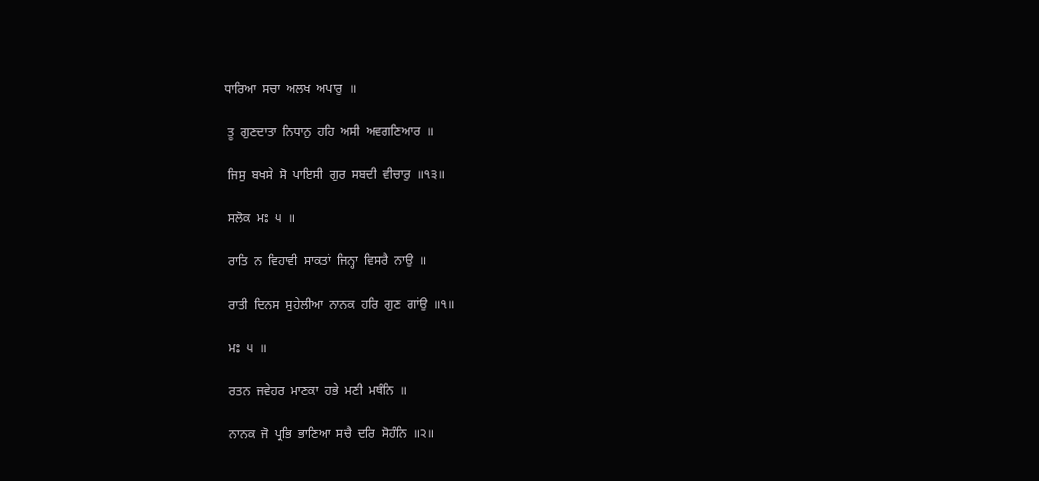ਧਾਰਿਆ  ਸਚਾ  ਅਲਖ  ਅਪਾਰੁ  ॥

 ਤੂ  ਗੁਣਦਾਤਾ  ਨਿਧਾਨੁ  ਹਹਿ  ਅਸੀ  ਅਵਗਣਿਆਰ  ॥

 ਜਿਸੁ  ਬਖਸੇ  ਸੋ  ਪਾਇਸੀ  ਗੁਰ  ਸਬਦੀ  ਵੀਚਾਰੁ  ॥੧੩॥

 ਸਲੋਕ  ਮਃ  ੫  ॥

 ਰਾਤਿ  ਨ  ਵਿਹਾਵੀ  ਸਾਕਤਾਂ  ਜਿਨ੍ਹਾ  ਵਿਸਰੈ  ਨਾਉ  ॥

 ਰਾਤੀ  ਦਿਨਸ  ਸੁਹੇਲੀਆ  ਨਾਨਕ  ਹਰਿ  ਗੁਣ  ਗਾਂਉ  ॥੧॥

 ਮਃ  ੫  ॥

 ਰਤਨ  ਜਵੇਹਰ  ਮਾਣਕਾ  ਹਭੇ  ਮਣੀ  ਮਥੰਨਿ  ॥

 ਨਾਨਕ  ਜੋ  ਪ੍ਰਭਿ  ਭਾਣਿਆ  ਸਚੈ  ਦਰਿ  ਸੋਹੰਨਿ  ॥੨॥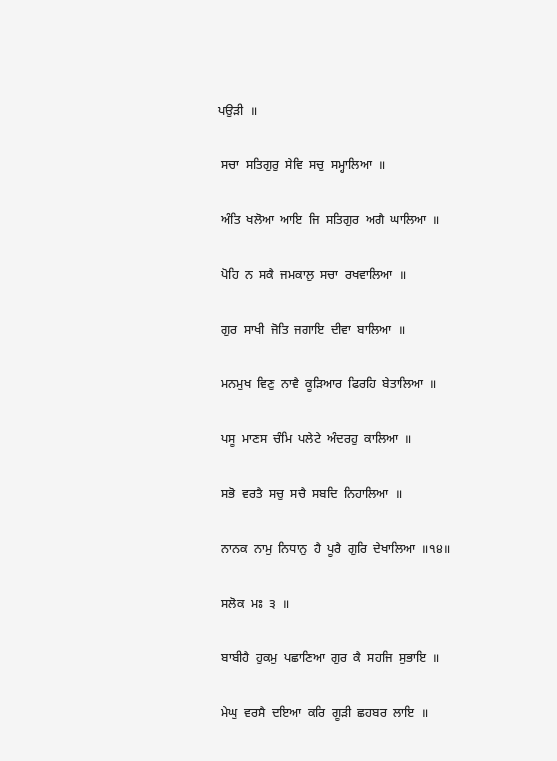ਪਉੜੀ  ॥

 ਸਚਾ  ਸਤਿਗੁਰੁ  ਸੇਵਿ  ਸਚੁ  ਸਮ੍ਹਾਲਿਆ  ॥

 ਅੰਤਿ  ਖਲੋਆ  ਆਇ  ਜਿ  ਸਤਿਗੁਰ  ਅਗੈ  ਘਾਲਿਆ  ॥

 ਪੋਹਿ  ਨ  ਸਕੈ  ਜਮਕਾਲੁ  ਸਚਾ  ਰਖਵਾਲਿਆ  ॥

 ਗੁਰ  ਸਾਖੀ  ਜੋਤਿ  ਜਗਾਇ  ਦੀਵਾ  ਬਾਲਿਆ  ॥

 ਮਨਮੁਖ  ਵਿਣੁ  ਨਾਵੈ  ਕੂੜਿਆਰ  ਫਿਰਹਿ  ਬੇਤਾਲਿਆ  ॥

 ਪਸੂ  ਮਾਣਸ  ਚੰਮਿ  ਪਲੇਟੇ  ਅੰਦਰਹੁ  ਕਾਲਿਆ  ॥

 ਸਭੋ  ਵਰਤੈ  ਸਚੁ  ਸਚੈ  ਸਬਦਿ  ਨਿਹਾਲਿਆ  ॥

 ਨਾਨਕ  ਨਾਮੁ  ਨਿਧਾਨੁ  ਹੈ  ਪੂਰੈ  ਗੁਰਿ  ਦੇਖਾਲਿਆ  ॥੧੪॥

 ਸਲੋਕ  ਮਃ  ੩  ॥

 ਬਾਬੀਹੈ  ਹੁਕਮੁ  ਪਛਾਣਿਆ  ਗੁਰ  ਕੈ  ਸਹਜਿ  ਸੁਭਾਇ  ॥

 ਮੇਘੁ  ਵਰਸੈ  ਦਇਆ  ਕਰਿ  ਗੂੜੀ  ਛਹਬਰ  ਲਾਇ  ॥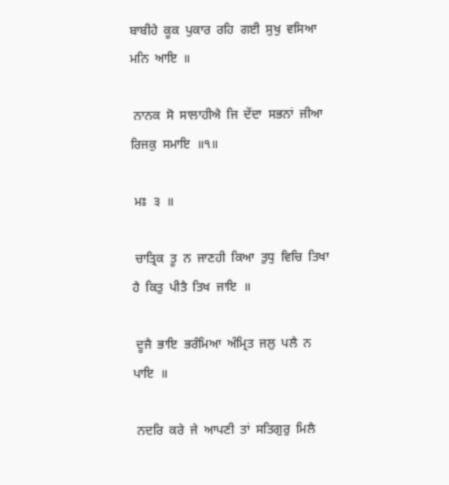ਬਾਬੀਹੇ  ਕੂਕ  ਪੁਕਾਰ  ਰਹਿ  ਗਈ  ਸੁਖੁ  ਵਸਿਆ  ਮਨਿ  ਆਇ  ॥

 ਨਾਨਕ  ਸੋ  ਸਾਲਾਹੀਐ  ਜਿ  ਦੇਂਦਾ  ਸਭਨਾਂ  ਜੀਆ  ਰਿਜਕੁ  ਸਮਾਇ  ॥੧॥

 ਮਃ  ੩  ॥

 ਚਾਤ੍ਰਿਕ  ਤੂ  ਨ  ਜਾਣਹੀ  ਕਿਆ  ਤੁਧੁ  ਵਿਚਿ  ਤਿਖਾ  ਹੈ  ਕਿਤੁ  ਪੀਤੈ  ਤਿਖ  ਜਾਇ  ॥

 ਦੂਜੈ  ਭਾਇ  ਭਰੰਮਿਆ  ਅੰਮ੍ਰਿਤ  ਜਲੁ  ਪਲੈ  ਨ  ਪਾਇ  ॥

 ਨਦਰਿ  ਕਰੇ  ਜੇ  ਆਪਣੀ  ਤਾਂ  ਸਤਿਗੁਰੁ  ਮਿਲੈ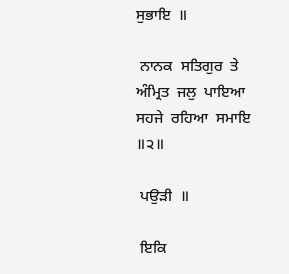ਸੁਭਾਇ  ॥

 ਨਾਨਕ  ਸਤਿਗੁਰ  ਤੇ  ਅੰਮ੍ਰਿਤ  ਜਲੁ  ਪਾਇਆ  ਸਹਜੇ  ਰਹਿਆ  ਸਮਾਇ  ॥੨॥

 ਪਉੜੀ  ॥

 ਇਕਿ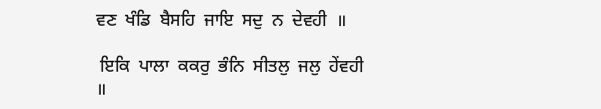ਵਣ  ਖੰਡਿ  ਬੈਸਹਿ  ਜਾਇ  ਸਦੁ  ਨ  ਦੇਵਹੀ  ॥

 ਇਕਿ  ਪਾਲਾ  ਕਕਰੁ  ਭੰਨਿ  ਸੀਤਲੁ  ਜਲੁ  ਹੇਂਵਹੀ  ॥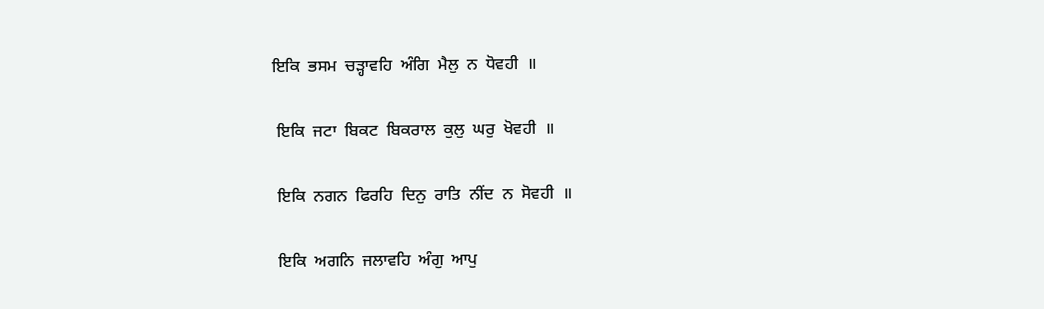ਇਕਿ  ਭਸਮ  ਚੜ੍ਹਾਵਹਿ  ਅੰਗਿ  ਮੈਲੁ  ਨ  ਧੋਵਹੀ  ॥

 ਇਕਿ  ਜਟਾ  ਬਿਕਟ  ਬਿਕਰਾਲ  ਕੁਲੁ  ਘਰੁ  ਖੋਵਹੀ  ॥

 ਇਕਿ  ਨਗਨ  ਫਿਰਹਿ  ਦਿਨੁ  ਰਾਤਿ  ਨੀਂਦ  ਨ  ਸੋਵਹੀ  ॥

 ਇਕਿ  ਅਗਨਿ  ਜਲਾਵਹਿ  ਅੰਗੁ  ਆਪੁ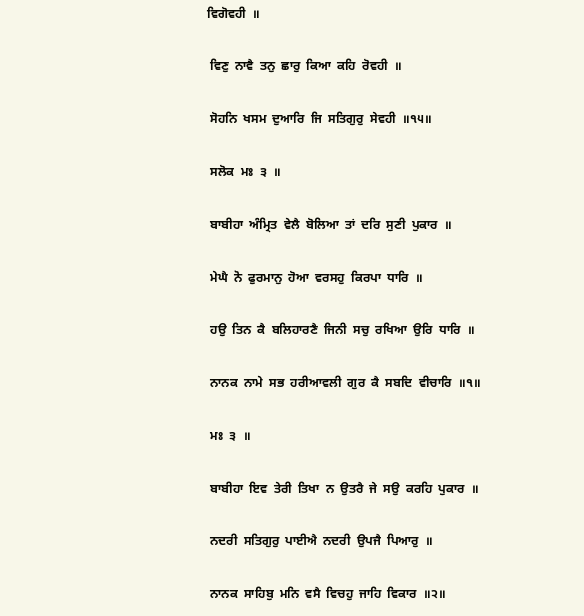ਵਿਗੋਵਹੀ  ॥

 ਵਿਣੁ  ਨਾਵੈ  ਤਨੁ  ਛਾਰੁ  ਕਿਆ  ਕਹਿ  ਰੋਵਹੀ  ॥

 ਸੋਹਨਿ  ਖਸਮ  ਦੁਆਰਿ  ਜਿ  ਸਤਿਗੁਰੁ  ਸੇਵਹੀ  ॥੧੫॥

 ਸਲੋਕ  ਮਃ  ੩  ॥

 ਬਾਬੀਹਾ  ਅੰਮ੍ਰਿਤ  ਵੇਲੈ  ਬੋਲਿਆ  ਤਾਂ  ਦਰਿ  ਸੁਣੀ  ਪੁਕਾਰ  ॥

 ਮੇਘੈ  ਨੋ  ਫੁਰਮਾਨੁ  ਹੋਆ  ਵਰਸਹੁ  ਕਿਰਪਾ  ਧਾਰਿ  ॥

 ਹਉ  ਤਿਨ  ਕੈ  ਬਲਿਹਾਰਣੈ  ਜਿਨੀ  ਸਚੁ  ਰਖਿਆ  ਉਰਿ  ਧਾਰਿ  ॥

 ਨਾਨਕ  ਨਾਮੇ  ਸਭ  ਹਰੀਆਵਲੀ  ਗੁਰ  ਕੈ  ਸਬਦਿ  ਵੀਚਾਰਿ  ॥੧॥

 ਮਃ  ੩  ॥

 ਬਾਬੀਹਾ  ਇਵ  ਤੇਰੀ  ਤਿਖਾ  ਨ  ਉਤਰੈ  ਜੇ  ਸਉ  ਕਰਹਿ  ਪੁਕਾਰ  ॥

 ਨਦਰੀ  ਸਤਿਗੁਰੁ  ਪਾਈਐ  ਨਦਰੀ  ਉਪਜੈ  ਪਿਆਰੁ  ॥

 ਨਾਨਕ  ਸਾਹਿਬੁ  ਮਨਿ  ਵਸੈ  ਵਿਚਹੁ  ਜਾਹਿ  ਵਿਕਾਰ  ॥੨॥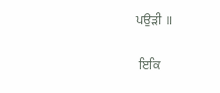ਪਉੜੀ  ॥

 ਇਕਿ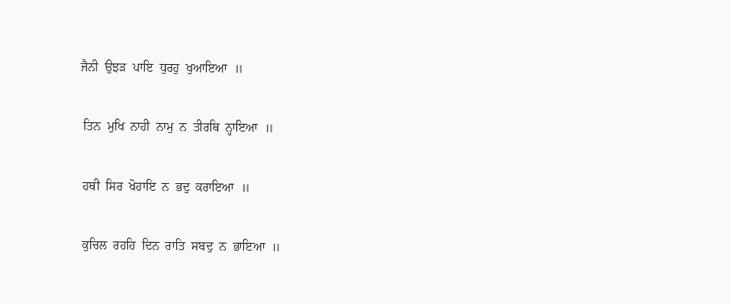ਜੈਨੀ  ਉਝੜ  ਪਾਇ  ਧੁਰਹੁ  ਖੁਆਇਆ  ॥

 ਤਿਨ  ਮੁਖਿ  ਨਾਹੀ  ਨਾਮੁ  ਨ  ਤੀਰਥਿ  ਨ੍ਹਾਇਆ  ॥

 ਹਥੀ  ਸਿਰ  ਖੋਹਾਇ  ਨ  ਭਦੁ  ਕਰਾਇਆ  ॥

 ਕੁਚਿਲ  ਰਹਹਿ  ਦਿਨ  ਰਾਤਿ  ਸਬਦੁ  ਨ  ਭਾਇਆ  ॥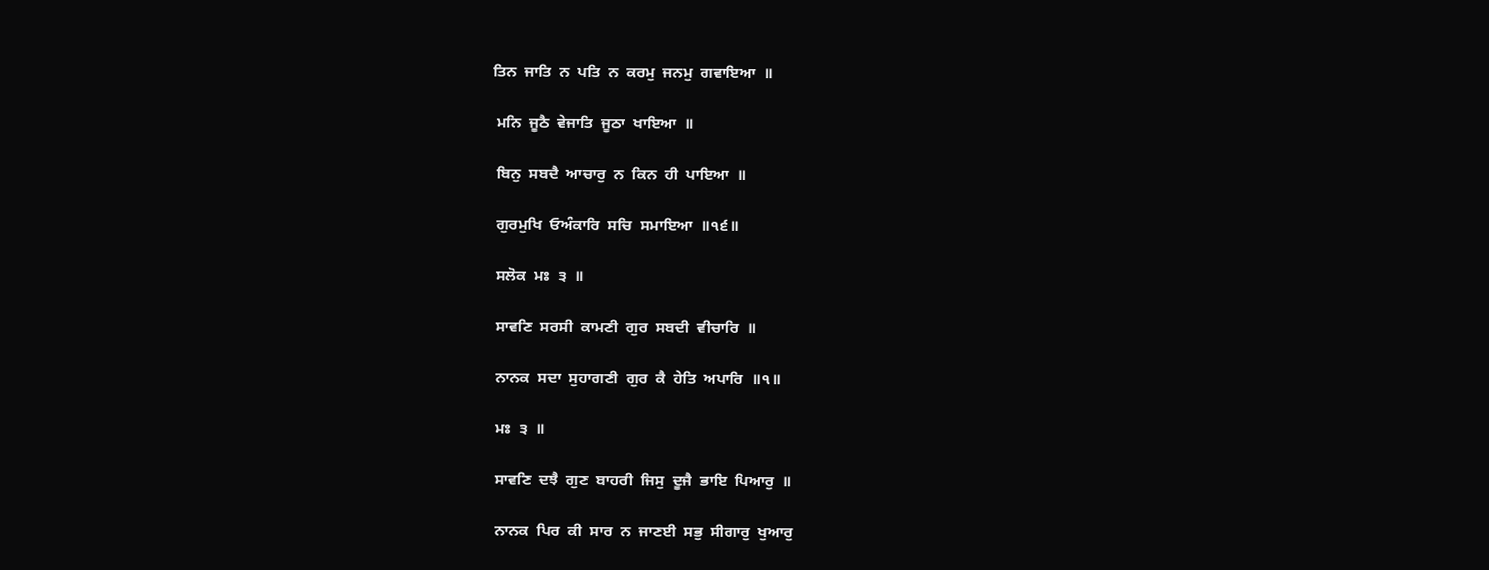ਤਿਨ  ਜਾਤਿ  ਨ  ਪਤਿ  ਨ  ਕਰਮੁ  ਜਨਮੁ  ਗਵਾਇਆ  ॥

 ਮਨਿ  ਜੂਠੈ  ਵੇਜਾਤਿ  ਜੂਠਾ  ਖਾਇਆ  ॥

 ਬਿਨੁ  ਸਬਦੈ  ਆਚਾਰੁ  ਨ  ਕਿਨ  ਹੀ  ਪਾਇਆ  ॥

 ਗੁਰਮੁਖਿ  ਓਅੰਕਾਰਿ  ਸਚਿ  ਸਮਾਇਆ  ॥੧੬॥

 ਸਲੋਕ  ਮਃ  ੩  ॥

 ਸਾਵਣਿ  ਸਰਸੀ  ਕਾਮਣੀ  ਗੁਰ  ਸਬਦੀ  ਵੀਚਾਰਿ  ॥

 ਨਾਨਕ  ਸਦਾ  ਸੁਹਾਗਣੀ  ਗੁਰ  ਕੈ  ਹੇਤਿ  ਅਪਾਰਿ  ॥੧॥

 ਮਃ  ੩  ॥

 ਸਾਵਣਿ  ਦਝੈ  ਗੁਣ  ਬਾਹਰੀ  ਜਿਸੁ  ਦੂਜੈ  ਭਾਇ  ਪਿਆਰੁ  ॥

 ਨਾਨਕ  ਪਿਰ  ਕੀ  ਸਾਰ  ਨ  ਜਾਣਈ  ਸਭੁ  ਸੀਗਾਰੁ  ਖੁਆਰੁ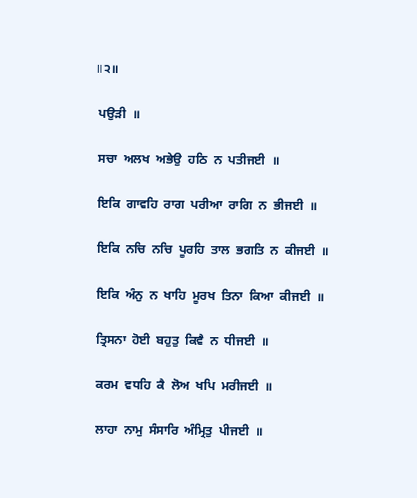॥੨॥

 ਪਉੜੀ  ॥

 ਸਚਾ  ਅਲਖ  ਅਭੇਉ  ਹਠਿ  ਨ  ਪਤੀਜਈ  ॥

 ਇਕਿ  ਗਾਵਹਿ  ਰਾਗ  ਪਰੀਆ  ਰਾਗਿ  ਨ  ਭੀਜਈ  ॥

 ਇਕਿ  ਨਚਿ  ਨਚਿ  ਪੂਰਹਿ  ਤਾਲ  ਭਗਤਿ  ਨ  ਕੀਜਈ  ॥

 ਇਕਿ  ਅੰਨੁ  ਨ  ਖਾਹਿ  ਮੂਰਖ  ਤਿਨਾ  ਕਿਆ  ਕੀਜਈ  ॥

 ਤ੍ਰਿਸਨਾ  ਹੋਈ  ਬਹੁਤੁ  ਕਿਵੈ  ਨ  ਧੀਜਈ  ॥

 ਕਰਮ  ਵਧਹਿ  ਕੈ  ਲੋਅ  ਖਪਿ  ਮਰੀਜਈ  ॥

 ਲਾਹਾ  ਨਾਮੁ  ਸੰਸਾਰਿ  ਅੰਮ੍ਰਿਤੁ  ਪੀਜਈ  ॥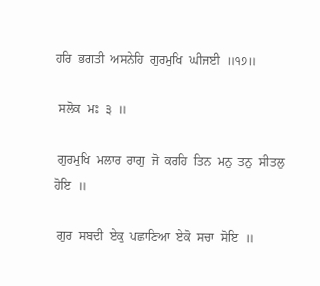ਹਰਿ  ਭਗਤੀ  ਅਸਨੇਹਿ  ਗੁਰਮੁਖਿ  ਘੀਜਈ  ॥੧੭॥

 ਸਲੋਕ  ਮਃ  ੩  ॥

 ਗੁਰਮੁਖਿ  ਮਲਾਰ  ਰਾਗੁ  ਜੋ  ਕਰਹਿ  ਤਿਨ  ਮਨੁ  ਤਨੁ  ਸੀਤਲੁ  ਹੋਇ  ॥

 ਗੁਰ  ਸਬਦੀ  ਏਕੁ  ਪਛਾਣਿਆ  ਏਕੋ  ਸਚਾ  ਸੋਇ  ॥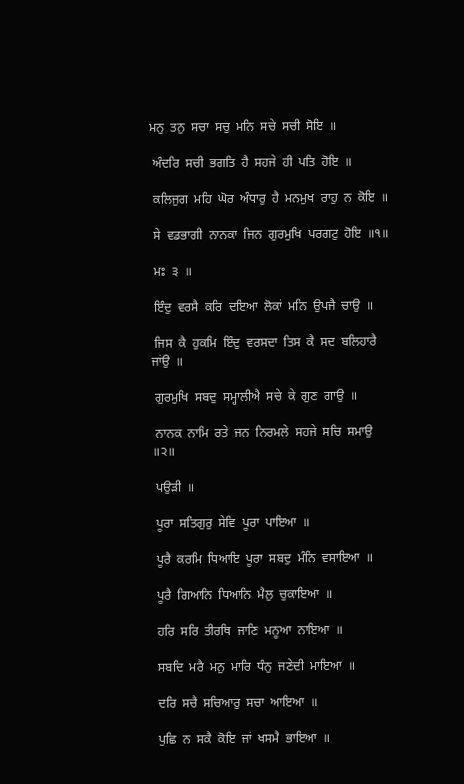ਮਨੁ  ਤਨੁ  ਸਚਾ  ਸਚੁ  ਮਨਿ  ਸਚੇ  ਸਚੀ  ਸੋਇ  ॥

 ਅੰਦਰਿ  ਸਚੀ  ਭਗਤਿ  ਹੈ  ਸਹਜੇ  ਹੀ  ਪਤਿ  ਹੋਇ  ॥

 ਕਲਿਜੁਗ  ਮਹਿ  ਘੋਰ  ਅੰਧਾਰੁ  ਹੈ  ਮਨਮੁਖ  ਰਾਹੁ  ਨ  ਕੋਇ  ॥

 ਸੇ  ਵਡਭਾਗੀ  ਨਾਨਕਾ  ਜਿਨ  ਗੁਰਮੁਖਿ  ਪਰਗਟੁ  ਹੋਇ  ॥੧॥

 ਮਃ  ੩  ॥

 ਇੰਦੁ  ਵਰਸੈ  ਕਰਿ  ਦਇਆ  ਲੋਕਾਂ  ਮਨਿ  ਉਪਜੈ  ਚਾਉ  ॥

 ਜਿਸ  ਕੈ  ਹੁਕਮਿ  ਇੰਦੁ  ਵਰਸਦਾ  ਤਿਸ  ਕੈ  ਸਦ  ਬਲਿਹਾਰੈ  ਜਾਂਉ  ॥

 ਗੁਰਮੁਖਿ  ਸਬਦੁ  ਸਮ੍ਹਾਲੀਐ  ਸਚੇ  ਕੇ  ਗੁਣ  ਗਾਉ  ॥

 ਨਾਨਕ  ਨਾਮਿ  ਰਤੇ  ਜਨ  ਨਿਰਮਲੇ  ਸਹਜੇ  ਸਚਿ  ਸਮਾਉ  ॥੨॥

 ਪਉੜੀ  ॥

 ਪੂਰਾ  ਸਤਿਗੁਰੁ  ਸੇਵਿ  ਪੂਰਾ  ਪਾਇਆ  ॥

 ਪੂਰੈ  ਕਰਮਿ  ਧਿਆਇ  ਪੂਰਾ  ਸਬਦੁ  ਮੰਨਿ  ਵਸਾਇਆ  ॥

 ਪੂਰੈ  ਗਿਆਨਿ  ਧਿਆਨਿ  ਮੈਲੁ  ਚੁਕਾਇਆ  ॥

 ਹਰਿ  ਸਰਿ  ਤੀਰਥਿ  ਜਾਣਿ  ਮਨੂਆ  ਨਾਇਆ  ॥

 ਸਬਦਿ  ਮਰੈ  ਮਨੁ  ਮਾਰਿ  ਧੰਨੁ  ਜਣੇਦੀ  ਮਾਇਆ  ॥

 ਦਰਿ  ਸਚੈ  ਸਚਿਆਰੁ  ਸਚਾ  ਆਇਆ  ॥

 ਪੁਛਿ  ਨ  ਸਕੈ  ਕੋਇ  ਜਾਂ  ਖਸਮੈ  ਭਾਇਆ  ॥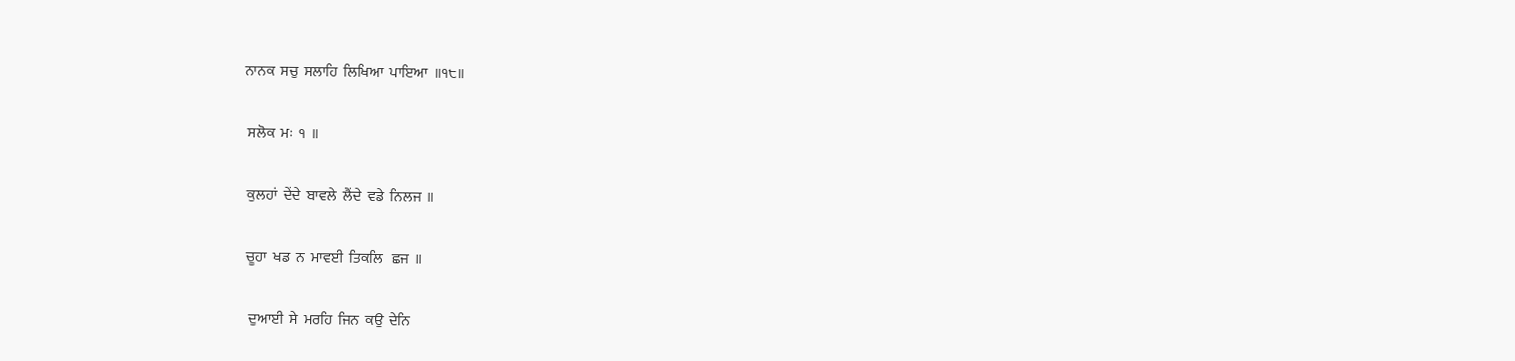ਨਾਨਕ  ਸਚੁ  ਸਲਾਹਿ  ਲਿਖਿਆ  ਪਾਇਆ  ॥੧੮॥

 ਸਲੋਕ  ਮਃ  ੧  ॥

 ਕੁਲਹਾਂ  ਦੇਂਦੇ  ਬਾਵਲੇ  ਲੈਂਦੇ  ਵਡੇ  ਨਿਲਜ  ॥

 ਚੂਹਾ  ਖਡ  ਨ  ਮਾਵਈ  ਤਿਕਲਿ   ਛਜ  ॥

  ਦੁਆਈ  ਸੇ  ਮਰਹਿ  ਜਿਨ  ਕਉ  ਦੇਨਿ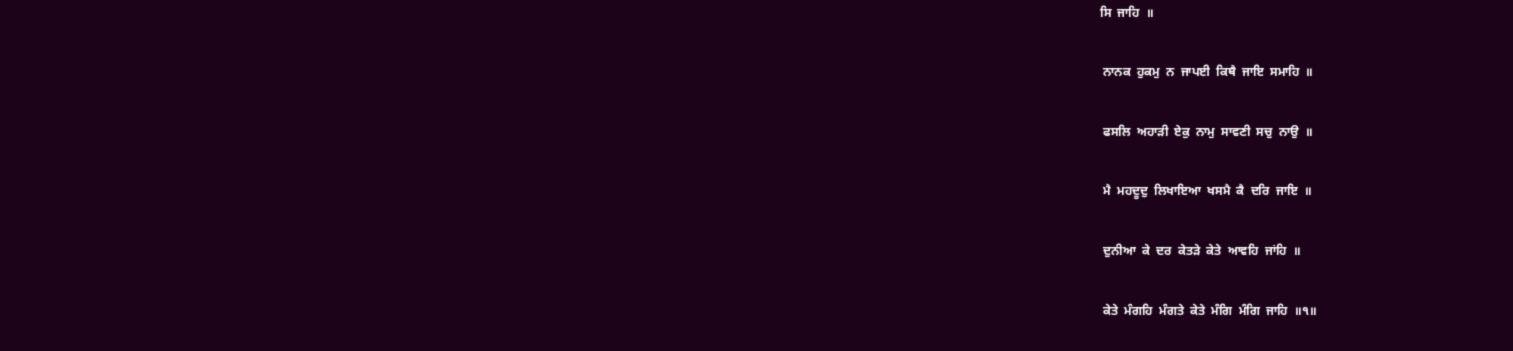ਸਿ  ਜਾਹਿ  ॥

 ਨਾਨਕ  ਹੁਕਮੁ  ਨ  ਜਾਪਈ  ਕਿਥੈ  ਜਾਇ  ਸਮਾਹਿ  ॥

 ਫਸਲਿ  ਅਹਾੜੀ  ਏਕੁ  ਨਾਮੁ  ਸਾਵਣੀ  ਸਚੁ  ਨਾਉ  ॥

 ਮੈ  ਮਹਦੂਦੁ  ਲਿਖਾਇਆ  ਖਸਮੈ  ਕੈ  ਦਰਿ  ਜਾਇ  ॥

 ਦੁਨੀਆ  ਕੇ  ਦਰ  ਕੇਤੜੇ  ਕੇਤੇ  ਆਵਹਿ  ਜਾਂਹਿ  ॥

 ਕੇਤੇ  ਮੰਗਹਿ  ਮੰਗਤੇ  ਕੇਤੇ  ਮੰਗਿ  ਮੰਗਿ  ਜਾਹਿ  ॥੧॥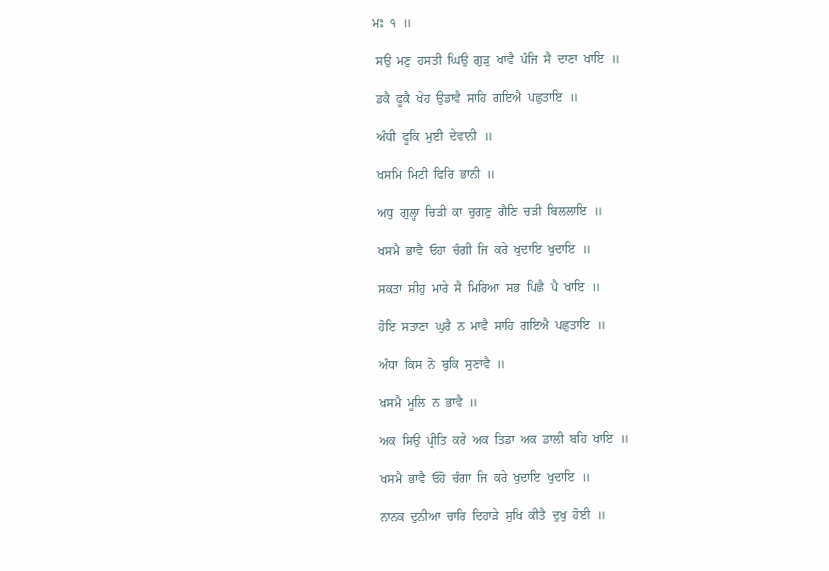ਮਃ  ੧  ॥

 ਸਉ  ਮਣੁ  ਹਸਤੀ  ਘਿਉ  ਗੁੜੁ  ਖਾਵੈ  ਪੰਜਿ  ਸੈ  ਦਾਣਾ  ਖਾਇ  ॥

 ਡਕੈ  ਫੂਕੈ  ਖੇਹ  ਉਡਾਵੈ  ਸਾਹਿ  ਗਇਐ  ਪਛੁਤਾਇ  ॥

 ਅੰਧੀ  ਫੂਕਿ  ਮੁਈ  ਦੇਵਾਨੀ  ॥

 ਖਸਮਿ  ਮਿਟੀ  ਫਿਰਿ  ਭਾਨੀ  ॥

 ਅਧੁ  ਗੁਲ੍ਹਾ  ਚਿੜੀ  ਕਾ  ਚੁਗਣੁ  ਗੈਣਿ  ਚੜੀ  ਬਿਲਲਾਇ  ॥

 ਖਸਮੈ  ਭਾਵੈ  ਓਹਾ  ਚੰਗੀ  ਜਿ  ਕਰੇ  ਖੁਦਾਇ  ਖੁਦਾਇ  ॥

 ਸਕਤਾ  ਸੀਹੁ  ਮਾਰੇ  ਸੈ  ਮਿਰਿਆ  ਸਭ  ਪਿਛੈ  ਪੈ  ਖਾਇ  ॥

 ਹੋਇ  ਸਤਾਣਾ  ਘੁਰੈ  ਨ  ਮਾਵੈ  ਸਾਹਿ  ਗਇਐ  ਪਛੁਤਾਇ  ॥

 ਅੰਧਾ  ਕਿਸ  ਨੋ  ਬੁਕਿ  ਸੁਣਾਵੈ  ॥

 ਖਸਮੈ  ਮੂਲਿ  ਨ  ਭਾਵੈ  ॥

 ਅਕ  ਸਿਉ  ਪ੍ਰੀਤਿ  ਕਰੇ  ਅਕ  ਤਿਡਾ  ਅਕ  ਡਾਲੀ  ਬਹਿ  ਖਾਇ  ॥

 ਖਸਮੈ  ਭਾਵੈ  ਓਹੋ  ਚੰਗਾ  ਜਿ  ਕਰੇ  ਖੁਦਾਇ  ਖੁਦਾਇ  ॥

 ਨਾਨਕ  ਦੁਨੀਆ  ਚਾਰਿ  ਦਿਹਾੜੇ  ਸੁਖਿ  ਕੀਤੈ  ਦੁਖੁ  ਹੋਈ  ॥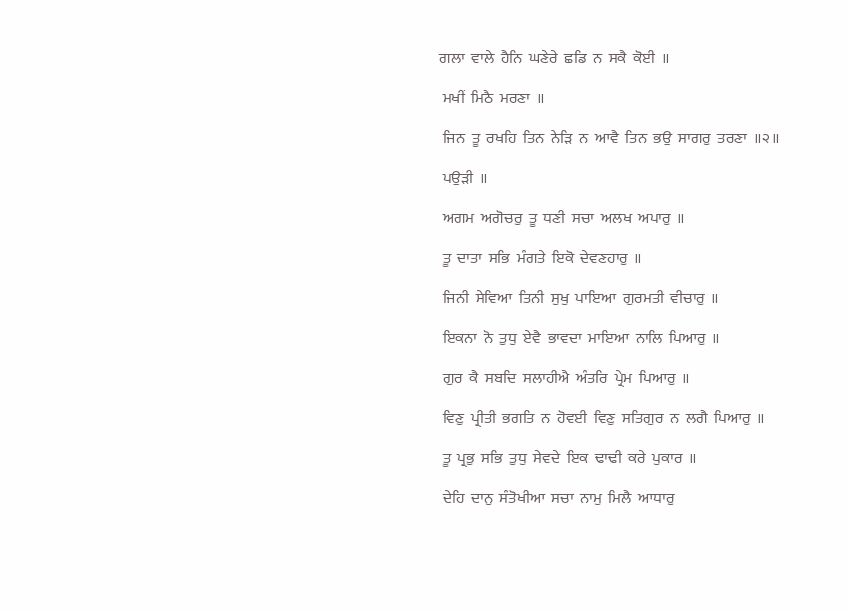ਗਲਾ  ਵਾਲੇ  ਹੈਨਿ  ਘਣੇਰੇ  ਛਡਿ  ਨ  ਸਕੈ  ਕੋਈ  ॥

 ਮਖੀਂ  ਮਿਠੈ  ਮਰਣਾ  ॥

 ਜਿਨ  ਤੂ  ਰਖਹਿ  ਤਿਨ  ਨੇੜਿ  ਨ  ਆਵੈ  ਤਿਨ  ਭਉ  ਸਾਗਰੁ  ਤਰਣਾ  ॥੨॥

 ਪਉੜੀ  ॥

 ਅਗਮ  ਅਗੋਚਰੁ  ਤੂ  ਧਣੀ  ਸਚਾ  ਅਲਖ  ਅਪਾਰੁ  ॥

 ਤੂ  ਦਾਤਾ  ਸਭਿ  ਮੰਗਤੇ  ਇਕੋ  ਦੇਵਣਹਾਰੁ  ॥

 ਜਿਨੀ  ਸੇਵਿਆ  ਤਿਨੀ  ਸੁਖੁ  ਪਾਇਆ  ਗੁਰਮਤੀ  ਵੀਚਾਰੁ  ॥

 ਇਕਨਾ  ਨੋ  ਤੁਧੁ  ਏਵੈ  ਭਾਵਦਾ  ਮਾਇਆ  ਨਾਲਿ  ਪਿਆਰੁ  ॥

 ਗੁਰ  ਕੈ  ਸਬਦਿ  ਸਲਾਹੀਐ  ਅੰਤਰਿ  ਪ੍ਰੇਮ  ਪਿਆਰੁ  ॥

 ਵਿਣੁ  ਪ੍ਰੀਤੀ  ਭਗਤਿ  ਨ  ਹੋਵਈ  ਵਿਣੁ  ਸਤਿਗੁਰ  ਨ  ਲਗੈ  ਪਿਆਰੁ  ॥

 ਤੂ  ਪ੍ਰਭੁ  ਸਭਿ  ਤੁਧੁ  ਸੇਵਦੇ  ਇਕ  ਢਾਢੀ  ਕਰੇ  ਪੁਕਾਰ  ॥

 ਦੇਹਿ  ਦਾਨੁ  ਸੰਤੋਖੀਆ  ਸਚਾ  ਨਾਮੁ  ਮਿਲੈ  ਆਧਾਰੁ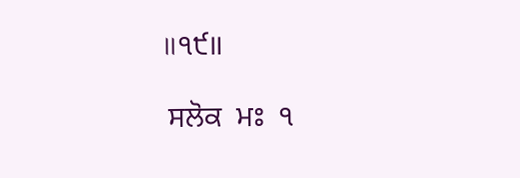॥੧੯॥

 ਸਲੋਕ  ਮਃ  ੧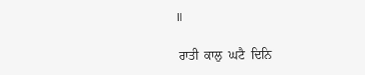॥

 ਰਾਤੀ  ਕਾਲੁ  ਘਟੈ  ਦਿਨਿ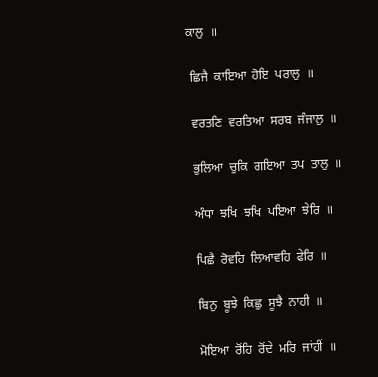ਕਾਲੁ  ॥

 ਛਿਜੈ  ਕਾਇਆ  ਹੋਇ  ਪਰਾਲੁ  ॥

 ਵਰਤਣਿ  ਵਰਤਿਆ  ਸਰਬ  ਜੰਜਾਲੁ  ॥

 ਭੁਲਿਆ  ਚੁਕਿ  ਗਇਆ  ਤਪ  ਤਾਲੁ  ॥

 ਅੰਧਾ  ਝਖਿ  ਝਖਿ  ਪਇਆ  ਝੇਰਿ  ॥

 ਪਿਛੈ  ਰੋਵਹਿ  ਲਿਆਵਹਿ  ਫੇਰਿ  ॥

 ਬਿਨੁ  ਬੂਝੇ  ਕਿਛੁ  ਸੂਝੈ  ਨਾਹੀ  ॥

 ਮੋਇਆ  ਰੋਂਹਿ  ਰੋਂਦੇ  ਮਰਿ  ਜਾਂਹੀਂ  ॥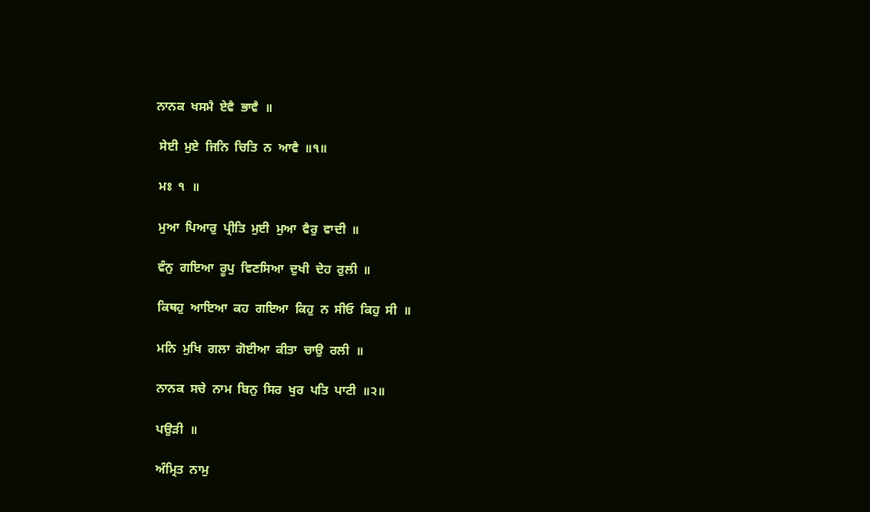ਨਾਨਕ  ਖਸਮੈ  ਏਵੈ  ਭਾਵੈ  ॥

 ਸੇਈ  ਮੁਏ  ਜਿਨਿ  ਚਿਤਿ  ਨ  ਆਵੈ  ॥੧॥

 ਮਃ  ੧  ॥

 ਮੁਆ  ਪਿਆਰੁ  ਪ੍ਰੀਤਿ  ਮੁਈ  ਮੁਆ  ਵੈਰੁ  ਵਾਦੀ  ॥

 ਵੰਨੁ  ਗਇਆ  ਰੂਪੁ  ਵਿਣਸਿਆ  ਦੁਖੀ  ਦੇਹ  ਰੁਲੀ  ॥

 ਕਿਥਹੁ  ਆਇਆ  ਕਹ  ਗਇਆ  ਕਿਹੁ  ਨ  ਸੀਓ  ਕਿਹੁ  ਸੀ  ॥

 ਮਨਿ  ਮੁਖਿ  ਗਲਾ  ਗੋਈਆ  ਕੀਤਾ  ਚਾਉ  ਰਲੀ  ॥

 ਨਾਨਕ  ਸਚੇ  ਨਾਮ  ਬਿਨੁ  ਸਿਰ  ਖੁਰ  ਪਤਿ  ਪਾਟੀ  ॥੨॥

 ਪਉੜੀ  ॥

 ਅੰਮ੍ਰਿਤ  ਨਾਮੁ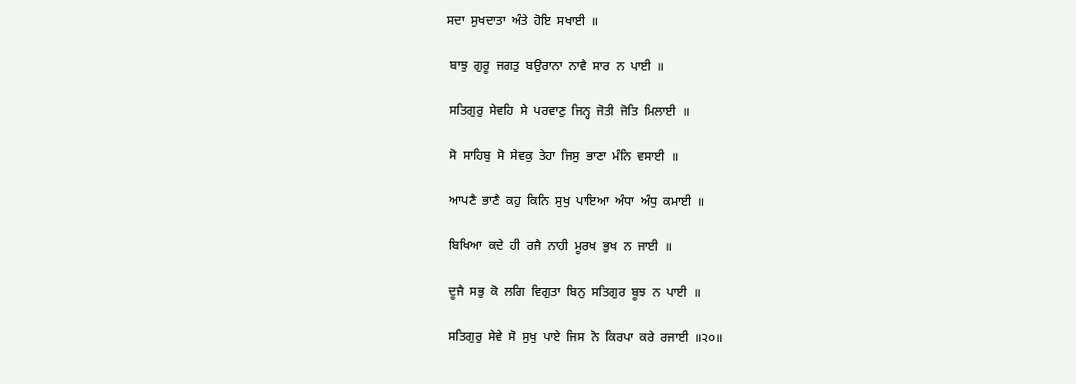ਸਦਾ  ਸੁਖਦਾਤਾ  ਅੰਤੇ  ਹੋਇ  ਸਖਾਈ  ॥

 ਬਾਝੁ  ਗੁਰੂ  ਜਗਤੁ  ਬਉਰਾਨਾ  ਨਾਵੈ  ਸਾਰ  ਨ  ਪਾਈ  ॥

 ਸਤਿਗੁਰੁ  ਸੇਵਹਿ  ਸੇ  ਪਰਵਾਣੁ  ਜਿਨ੍ਹ  ਜੋਤੀ  ਜੋਤਿ  ਮਿਲਾਈ  ॥

 ਸੋ  ਸਾਹਿਬੁ  ਸੋ  ਸੇਵਕੁ  ਤੇਹਾ  ਜਿਸੁ  ਭਾਣਾ  ਮੰਨਿ  ਵਸਾਈ  ॥

 ਆਪਣੈ  ਭਾਣੈ  ਕਹੁ  ਕਿਨਿ  ਸੁਖੁ  ਪਾਇਆ  ਅੰਧਾ  ਅੰਧੁ  ਕਮਾਈ  ॥

 ਬਿਖਿਆ  ਕਦੇ  ਹੀ  ਰਜੈ  ਨਾਹੀ  ਮੂਰਖ  ਭੁਖ  ਨ  ਜਾਈ  ॥

 ਦੂਜੈ  ਸਭੁ  ਕੋ  ਲਗਿ  ਵਿਗੁਤਾ  ਬਿਨੁ  ਸਤਿਗੁਰ  ਬੂਝ  ਨ  ਪਾਈ  ॥

 ਸਤਿਗੁਰੁ  ਸੇਵੇ  ਸੋ  ਸੁਖੁ  ਪਾਏ  ਜਿਸ  ਨੋ  ਕਿਰਪਾ  ਕਰੇ  ਰਜਾਈ  ॥੨੦॥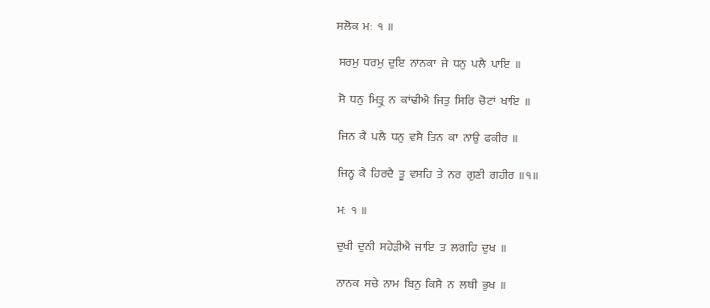ਸਲੋਕ  ਮਃ  ੧  ॥

 ਸਰਮੁ  ਧਰਮੁ  ਦੁਇ  ਨਾਨਕਾ  ਜੇ  ਧਨੁ  ਪਲੈ  ਪਾਇ  ॥

 ਸੋ  ਧਨੁ  ਮਿਤ੍ਰੁ  ਨ  ਕਾਂਢੀਐ  ਜਿਤੁ  ਸਿਰਿ  ਚੋਟਾਂ  ਖਾਇ  ॥

 ਜਿਨ  ਕੈ  ਪਲੈ  ਧਨੁ  ਵਸੈ  ਤਿਨ  ਕਾ  ਨਾਉ  ਫਕੀਰ  ॥

 ਜਿਨ੍ਹ  ਕੈ  ਹਿਰਦੈ  ਤੂ  ਵਸਹਿ  ਤੇ  ਨਰ  ਗੁਣੀ  ਗਹੀਰ  ॥੧॥

 ਮਃ  ੧  ॥

 ਦੁਖੀ  ਦੁਨੀ  ਸਹੇੜੀਐ  ਜਾਇ  ਤ  ਲਗਹਿ  ਦੁਖ  ॥

 ਨਾਨਕ  ਸਚੇ  ਨਾਮ  ਬਿਨੁ  ਕਿਸੈ  ਨ  ਲਥੀ  ਭੁਖ  ॥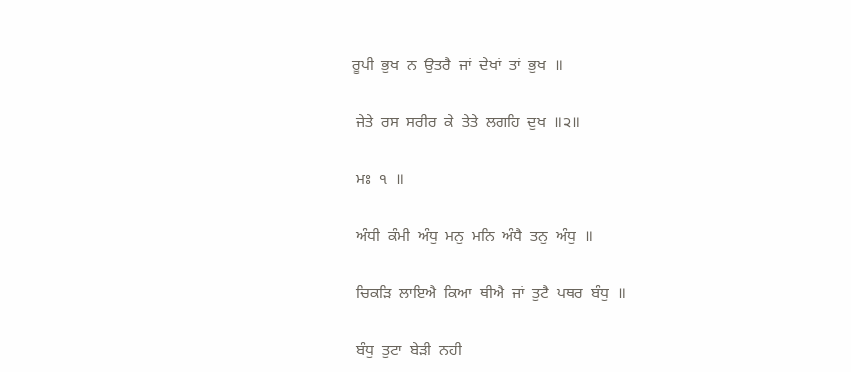ਰੂਪੀ  ਭੁਖ  ਨ  ਉਤਰੈ  ਜਾਂ  ਦੇਖਾਂ  ਤਾਂ  ਭੁਖ  ॥

 ਜੇਤੇ  ਰਸ  ਸਰੀਰ  ਕੇ  ਤੇਤੇ  ਲਗਹਿ  ਦੁਖ  ॥੨॥

 ਮਃ  ੧  ॥

 ਅੰਧੀ  ਕੰਮੀ  ਅੰਧੁ  ਮਨੁ  ਮਨਿ  ਅੰਧੈ  ਤਨੁ  ਅੰਧੁ  ॥

 ਚਿਕੜਿ  ਲਾਇਐ  ਕਿਆ  ਥੀਐ  ਜਾਂ  ਤੁਟੈ  ਪਥਰ  ਬੰਧੁ  ॥

 ਬੰਧੁ  ਤੁਟਾ  ਬੇੜੀ  ਨਹੀ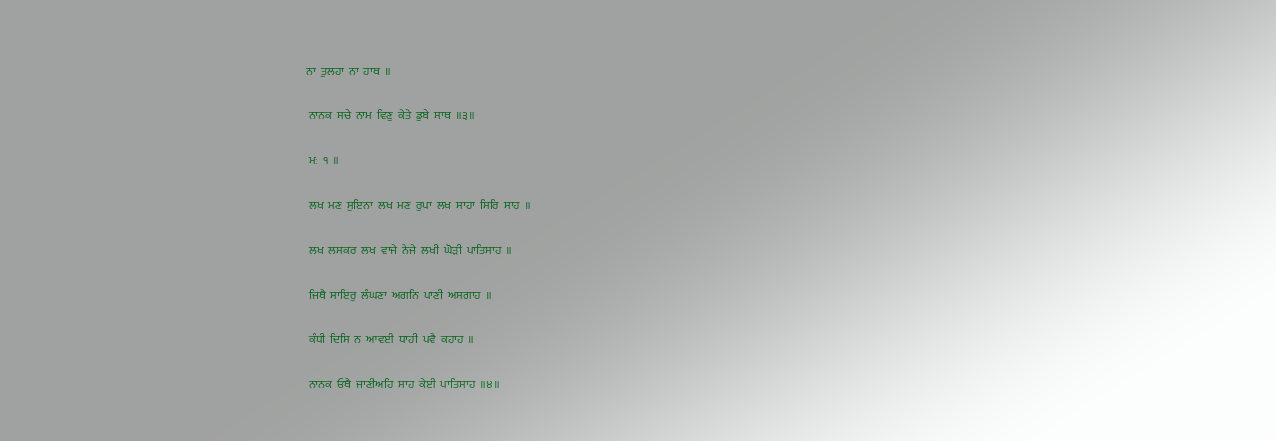ਨਾ  ਤੁਲਹਾ  ਨਾ  ਹਾਥ  ॥

 ਨਾਨਕ  ਸਚੇ  ਨਾਮ  ਵਿਣੁ  ਕੇਤੇ  ਡੁਬੇ  ਸਾਥ  ॥੩॥

 ਮਃ  ੧  ॥

 ਲਖ  ਮਣ  ਸੁਇਨਾ  ਲਖ  ਮਣ  ਰੁਪਾ  ਲਖ  ਸਾਹਾ  ਸਿਰਿ  ਸਾਹ  ॥

 ਲਖ  ਲਸਕਰ  ਲਖ  ਵਾਜੇ  ਨੇਜੇ  ਲਖੀ  ਘੋੜੀ  ਪਾਤਿਸਾਹ  ॥

 ਜਿਥੈ  ਸਾਇਰੁ  ਲੰਘਣਾ  ਅਗਨਿ  ਪਾਣੀ  ਅਸਗਾਹ  ॥

 ਕੰਧੀ  ਦਿਸਿ  ਨ  ਆਵਈ  ਧਾਹੀ  ਪਵੈ  ਕਹਾਹ  ॥

 ਨਾਨਕ  ਓਥੈ  ਜਾਣੀਅਹਿ  ਸਾਹ  ਕੇਈ  ਪਾਤਿਸਾਹ  ॥੪॥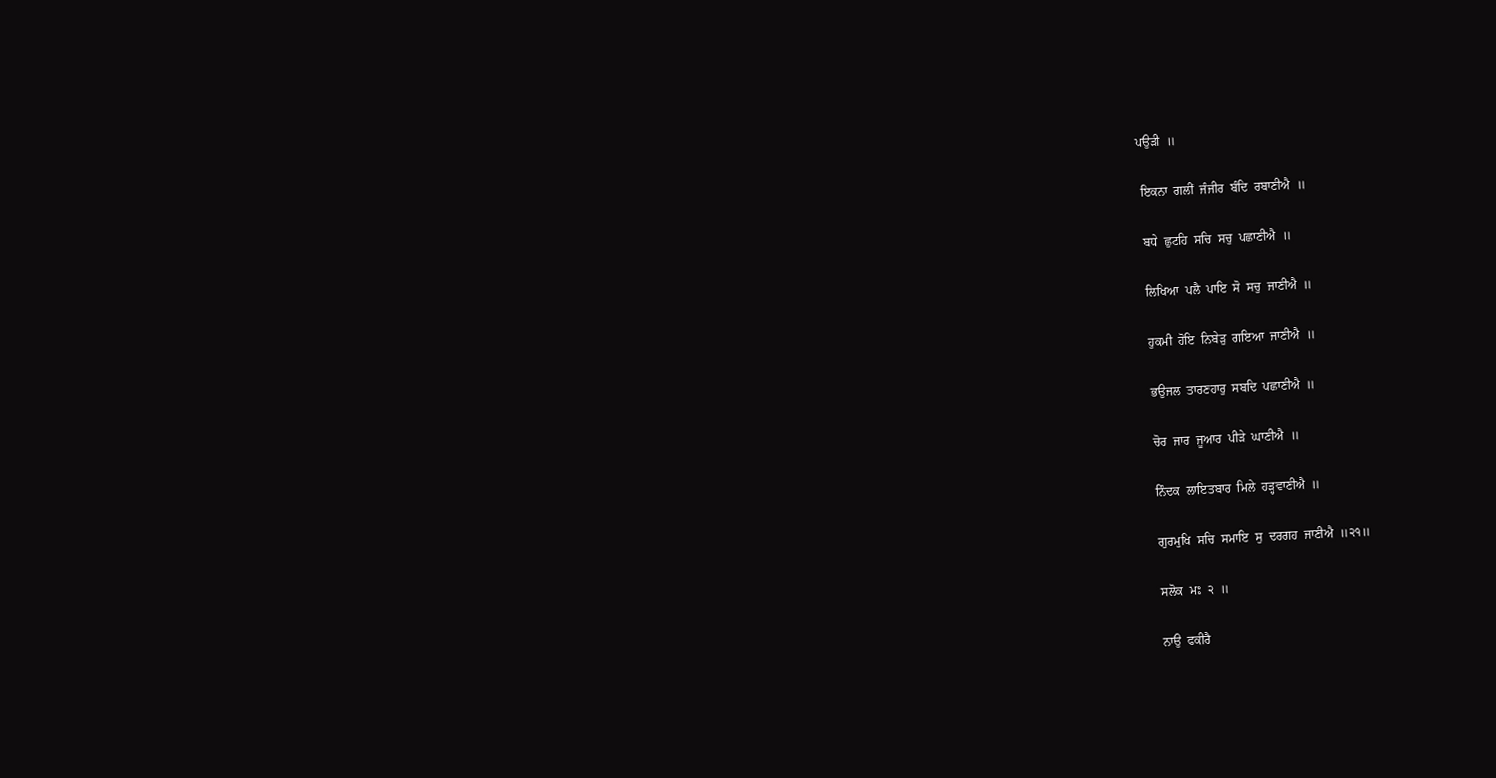ਪਉੜੀ  ॥

 ਇਕਨਾ  ਗਲੀਂ  ਜੰਜੀਰ  ਬੰਦਿ  ਰਬਾਣੀਐ  ॥

 ਬਧੇ  ਛੁਟਹਿ  ਸਚਿ  ਸਚੁ  ਪਛਾਣੀਐ  ॥

 ਲਿਖਿਆ  ਪਲੈ  ਪਾਇ  ਸੋ  ਸਚੁ  ਜਾਣੀਐ  ॥

 ਹੁਕਮੀ  ਹੋਇ  ਨਿਬੇੜੁ  ਗਇਆ  ਜਾਣੀਐ  ॥

 ਭਉਜਲ  ਤਾਰਣਹਾਰੁ  ਸਬਦਿ  ਪਛਾਣੀਐ  ॥

 ਚੋਰ  ਜਾਰ  ਜੂਆਰ  ਪੀੜੇ  ਘਾਣੀਐ  ॥

 ਨਿੰਦਕ  ਲਾਇਤਬਾਰ  ਮਿਲੇ  ਹੜ੍ਹਵਾਣੀਐ  ॥

 ਗੁਰਮੁਖਿ  ਸਚਿ  ਸਮਾਇ  ਸੁ  ਦਰਗਹ  ਜਾਣੀਐ  ॥੨੧॥

 ਸਲੋਕ  ਮਃ  ੨  ॥

 ਨਾਉ  ਫਕੀਰੈ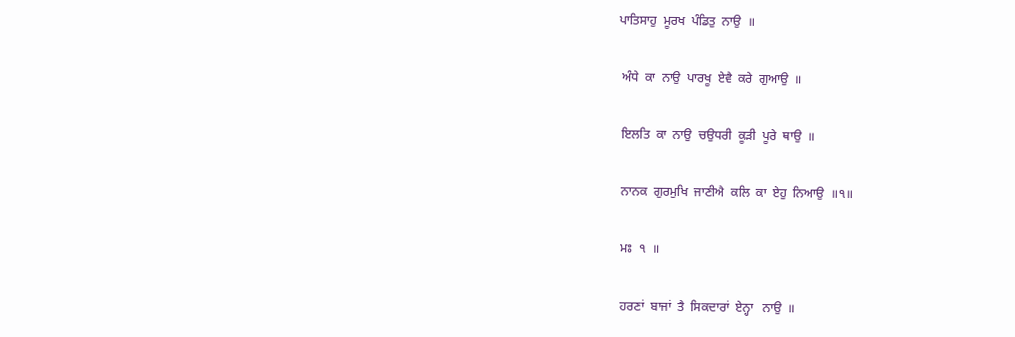ਪਾਤਿਸਾਹੁ  ਮੂਰਖ  ਪੰਡਿਤੁ  ਨਾਉ  ॥

 ਅੰਧੇ  ਕਾ  ਨਾਉ  ਪਾਰਖੂ  ਏਵੈ  ਕਰੇ  ਗੁਆਉ  ॥

 ਇਲਤਿ  ਕਾ  ਨਾਉ  ਚਉਧਰੀ  ਕੂੜੀ  ਪੂਰੇ  ਥਾਉ  ॥

 ਨਾਨਕ  ਗੁਰਮੁਖਿ  ਜਾਣੀਐ  ਕਲਿ  ਕਾ  ਏਹੁ  ਨਿਆਉ  ॥੧॥

 ਮਃ  ੧  ॥

 ਹਰਣਾਂ  ਬਾਜਾਂ  ਤੈ  ਸਿਕਦਾਰਾਂ  ਏਨ੍ਹਾ   ਨਾਉ  ॥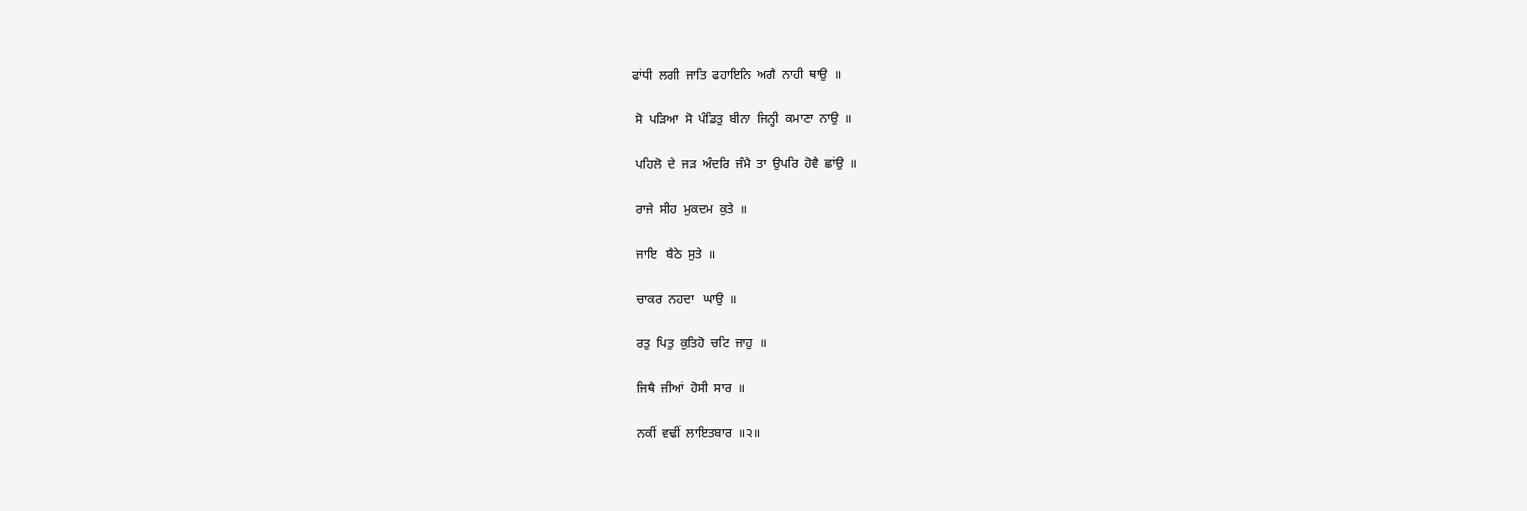ਫਾਂਧੀ  ਲਗੀ  ਜਾਤਿ  ਫਹਾਇਨਿ  ਅਗੈ  ਨਾਹੀ  ਥਾਉ  ॥

 ਸੋ  ਪੜਿਆ  ਸੋ  ਪੰਡਿਤੁ  ਬੀਨਾ  ਜਿਨ੍ਹੀ  ਕਮਾਣਾ  ਨਾਉ  ॥

 ਪਹਿਲੋ  ਦੇ  ਜੜ  ਅੰਦਰਿ  ਜੰਮੈ  ਤਾ  ਉਪਰਿ  ਹੋਵੈ  ਛਾਂਉ  ॥

 ਰਾਜੇ  ਸੀਹ  ਮੁਕਦਮ  ਕੁਤੇ  ॥

 ਜਾਇ   ਬੈਠੇ  ਸੁਤੇ  ॥

 ਚਾਕਰ  ਨਹਦਾ   ਘਾਉ  ॥

 ਰਤੁ  ਪਿਤੁ  ਕੁਤਿਹੋ  ਚਟਿ  ਜਾਹੁ  ॥

 ਜਿਥੈ  ਜੀਆਂ  ਹੋਸੀ  ਸਾਰ  ॥

 ਨਕੀਂ  ਵਢੀਂ  ਲਾਇਤਬਾਰ  ॥੨॥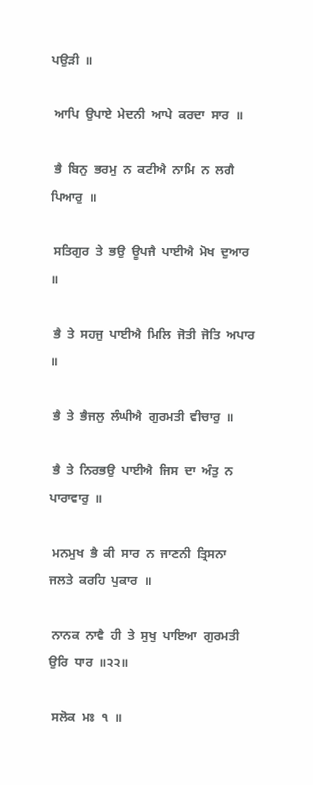ਪਉੜੀ  ॥

 ਆਪਿ  ਉਪਾਏ  ਮੇਦਨੀ  ਆਪੇ  ਕਰਦਾ  ਸਾਰ  ॥

 ਭੈ  ਬਿਨੁ  ਭਰਮੁ  ਨ  ਕਟੀਐ  ਨਾਮਿ  ਨ  ਲਗੈ  ਪਿਆਰੁ  ॥

 ਸਤਿਗੁਰ  ਤੇ  ਭਉ  ਊਪਜੈ  ਪਾਈਐ  ਮੋਖ  ਦੁਆਰ  ॥

 ਭੈ  ਤੇ  ਸਹਜੁ  ਪਾਈਐ  ਮਿਲਿ  ਜੋਤੀ  ਜੋਤਿ  ਅਪਾਰ  ॥

 ਭੈ  ਤੇ  ਭੈਜਲੁ  ਲੰਘੀਐ  ਗੁਰਮਤੀ  ਵੀਚਾਰੁ  ॥

 ਭੈ  ਤੇ  ਨਿਰਭਉ  ਪਾਈਐ  ਜਿਸ  ਦਾ  ਅੰਤੁ  ਨ  ਪਾਰਾਵਾਰੁ  ॥

 ਮਨਮੁਖ  ਭੈ  ਕੀ  ਸਾਰ  ਨ  ਜਾਣਨੀ  ਤ੍ਰਿਸਨਾ  ਜਲਤੇ  ਕਰਹਿ  ਪੁਕਾਰ  ॥

 ਨਾਨਕ  ਨਾਵੈ  ਹੀ  ਤੇ  ਸੁਖੁ  ਪਾਇਆ  ਗੁਰਮਤੀ  ਉਰਿ  ਧਾਰ  ॥੨੨॥

 ਸਲੋਕ  ਮਃ  ੧  ॥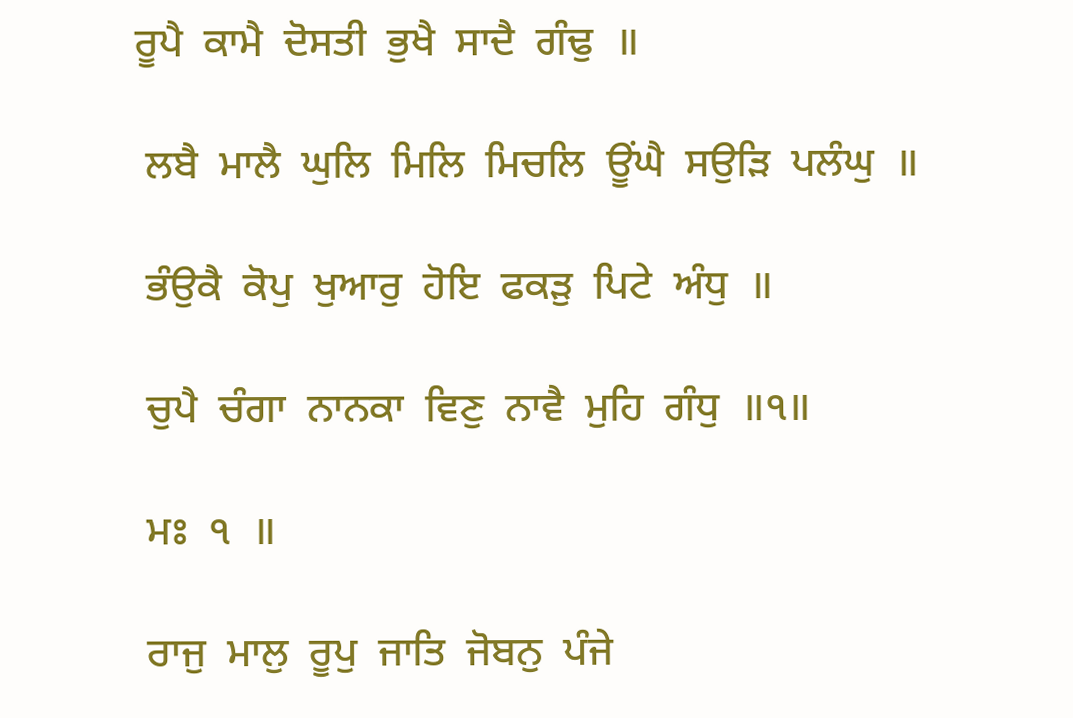ਰੂਪੈ  ਕਾਮੈ  ਦੋਸਤੀ  ਭੁਖੈ  ਸਾਦੈ  ਗੰਢੁ  ॥

 ਲਬੈ  ਮਾਲੈ  ਘੁਲਿ  ਮਿਲਿ  ਮਿਚਲਿ  ਊਂਘੈ  ਸਉੜਿ  ਪਲੰਘੁ  ॥

 ਭੰਉਕੈ  ਕੋਪੁ  ਖੁਆਰੁ  ਹੋਇ  ਫਕੜੁ  ਪਿਟੇ  ਅੰਧੁ  ॥

 ਚੁਪੈ  ਚੰਗਾ  ਨਾਨਕਾ  ਵਿਣੁ  ਨਾਵੈ  ਮੁਹਿ  ਗੰਧੁ  ॥੧॥

 ਮਃ  ੧  ॥

 ਰਾਜੁ  ਮਾਲੁ  ਰੂਪੁ  ਜਾਤਿ  ਜੋਬਨੁ  ਪੰਜੇ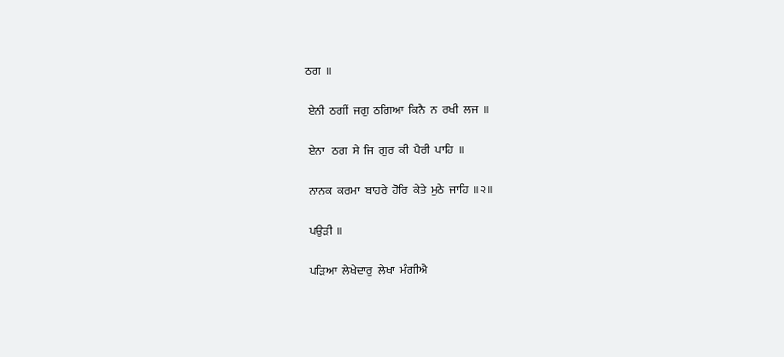ਠਗ  ॥

 ਏਨੀ  ਠਗੀਂ  ਜਗੁ  ਠਗਿਆ  ਕਿਨੈ  ਨ  ਰਖੀ  ਲਜ  ॥

 ਏਨਾ   ਠਗ  ਸੇ  ਜਿ  ਗੁਰ  ਕੀ  ਪੈਰੀ  ਪਾਹਿ  ॥

 ਨਾਨਕ  ਕਰਮਾ  ਬਾਹਰੇ  ਹੋਰਿ  ਕੇਤੇ  ਮੁਠੇ  ਜਾਹਿ  ॥੨॥

 ਪਉੜੀ  ॥

 ਪੜਿਆ  ਲੇਖੇਦਾਰੁ  ਲੇਖਾ  ਮੰਗੀਐ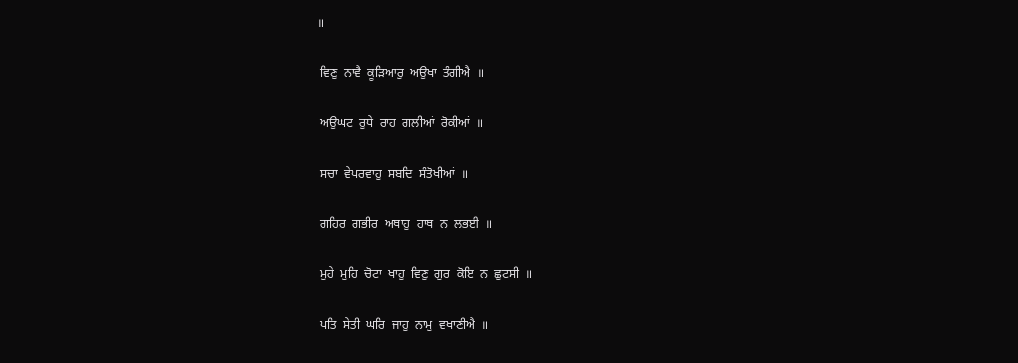॥

 ਵਿਣੁ  ਨਾਵੈ  ਕੂੜਿਆਰੁ  ਅਉਖਾ  ਤੰਗੀਐ  ॥

 ਅਉਘਟ  ਰੁਧੇ  ਰਾਹ  ਗਲੀਆਂ  ਰੋਕੀਆਂ  ॥

 ਸਚਾ  ਵੇਪਰਵਾਹੁ  ਸਬਦਿ  ਸੰਤੋਖੀਆਂ  ॥

 ਗਹਿਰ  ਗਭੀਰ  ਅਥਾਹੁ  ਹਾਥ  ਨ  ਲਭਈ  ॥

 ਮੁਹੇ  ਮੁਹਿ  ਚੋਟਾ  ਖਾਹੁ  ਵਿਣੁ  ਗੁਰ  ਕੋਇ  ਨ  ਛੁਟਸੀ  ॥

 ਪਤਿ  ਸੇਤੀ  ਘਰਿ  ਜਾਹੁ  ਨਾਮੁ  ਵਖਾਣੀਐ  ॥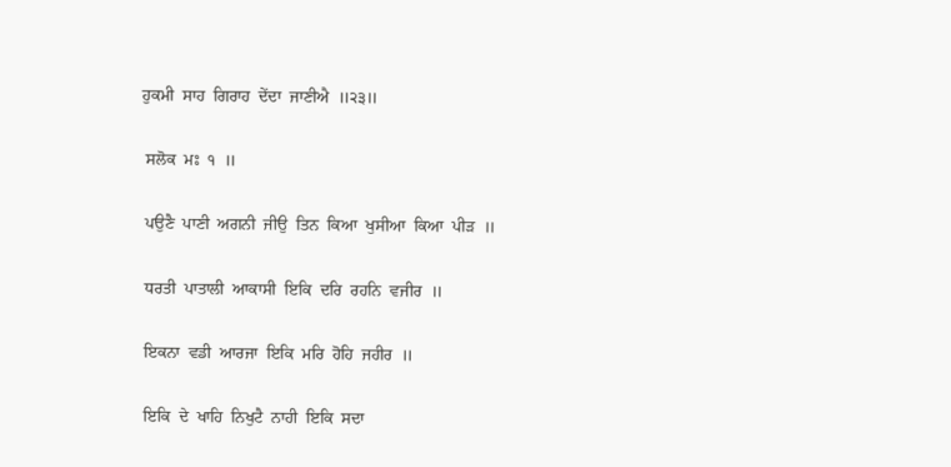ਹੁਕਮੀ  ਸਾਹ  ਗਿਰਾਹ  ਦੇਂਦਾ  ਜਾਣੀਐ  ॥੨੩॥

 ਸਲੋਕ  ਮਃ  ੧  ॥

 ਪਉਣੈ  ਪਾਣੀ  ਅਗਨੀ  ਜੀਉ  ਤਿਨ  ਕਿਆ  ਖੁਸੀਆ  ਕਿਆ  ਪੀੜ  ॥

 ਧਰਤੀ  ਪਾਤਾਲੀ  ਆਕਾਸੀ  ਇਕਿ  ਦਰਿ  ਰਹਨਿ  ਵਜੀਰ  ॥

 ਇਕਨਾ  ਵਡੀ  ਆਰਜਾ  ਇਕਿ  ਮਰਿ  ਹੋਹਿ  ਜਹੀਰ  ॥

 ਇਕਿ  ਦੇ  ਖਾਹਿ  ਨਿਖੁਟੈ  ਨਾਹੀ  ਇਕਿ  ਸਦਾ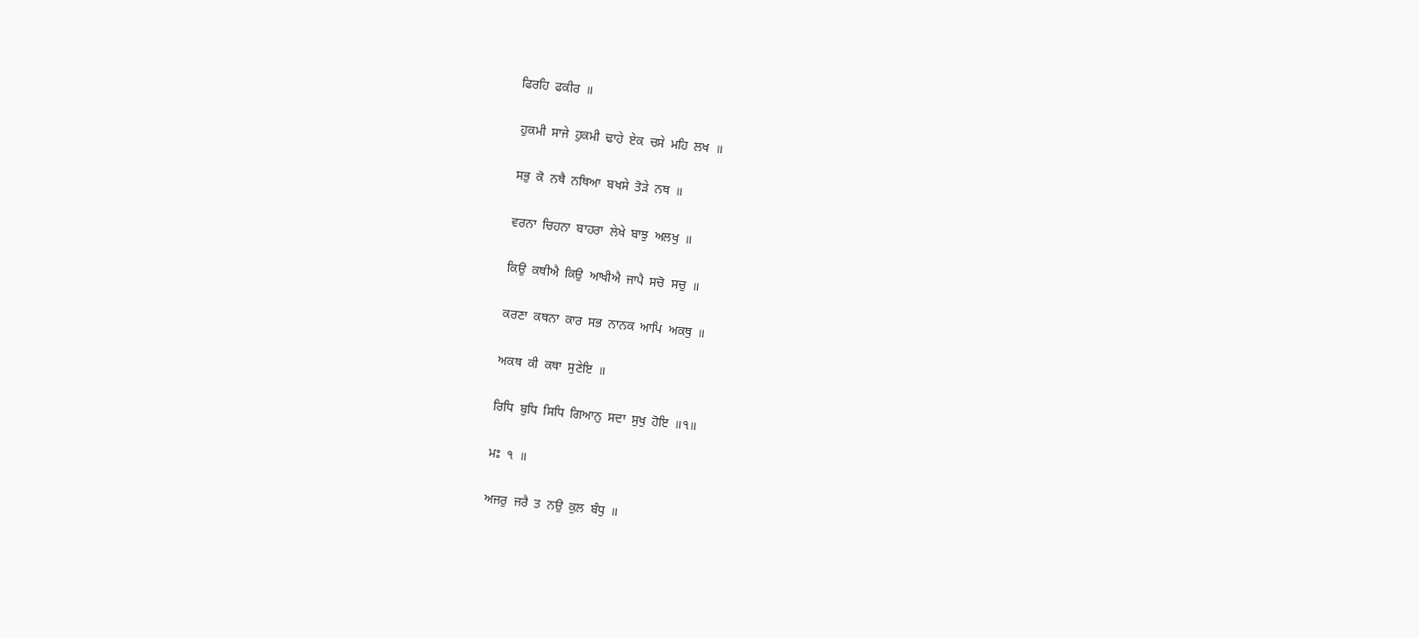ਫਿਰਹਿ  ਫਕੀਰ  ॥

 ਹੁਕਮੀ  ਸਾਜੇ  ਹੁਕਮੀ  ਢਾਹੇ  ਏਕ  ਚਸੇ  ਮਹਿ  ਲਖ  ॥

 ਸਭੁ  ਕੋ  ਨਥੈ  ਨਥਿਆ  ਬਖਸੇ  ਤੋੜੇ  ਨਥ  ॥

 ਵਰਨਾ  ਚਿਹਨਾ  ਬਾਹਰਾ  ਲੇਖੇ  ਬਾਝੁ  ਅਲਖੁ  ॥

 ਕਿਉ  ਕਥੀਐ  ਕਿਉ  ਆਖੀਐ  ਜਾਪੈ  ਸਚੋ  ਸਚੁ  ॥

 ਕਰਣਾ  ਕਥਨਾ  ਕਾਰ  ਸਭ  ਨਾਨਕ  ਆਪਿ  ਅਕਥੁ  ॥

 ਅਕਥ  ਕੀ  ਕਥਾ  ਸੁਣੇਇ  ॥

 ਰਿਧਿ  ਬੁਧਿ  ਸਿਧਿ  ਗਿਆਨੁ  ਸਦਾ  ਸੁਖੁ  ਹੋਇ  ॥੧॥

 ਮਃ  ੧  ॥

 ਅਜਰੁ  ਜਰੈ  ਤ  ਨਉ  ਕੁਲ  ਬੰਧੁ  ॥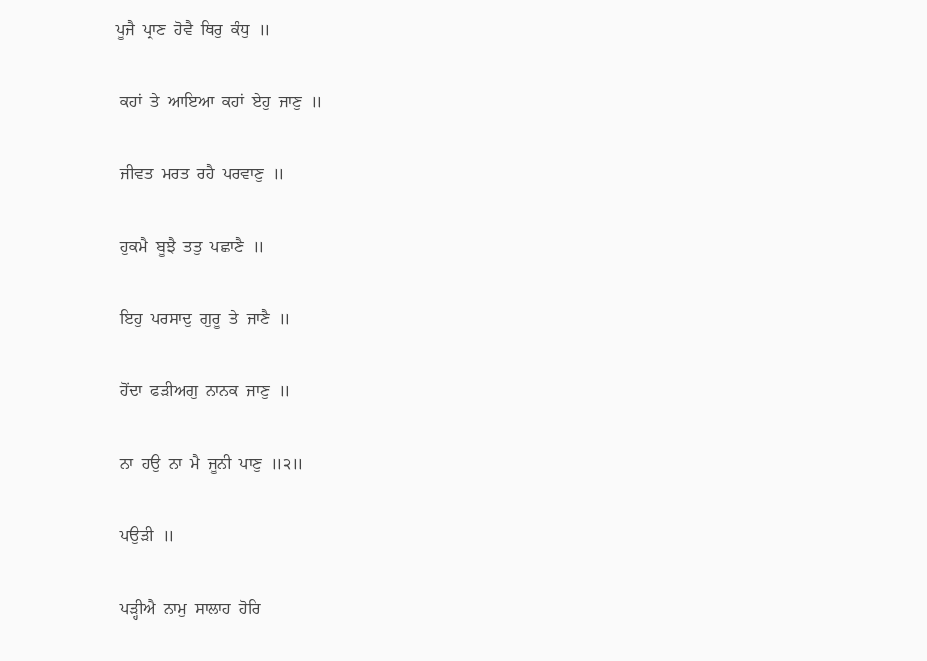ਪੂਜੈ  ਪ੍ਰਾਣ  ਹੋਵੈ  ਥਿਰੁ  ਕੰਧੁ  ॥

 ਕਹਾਂ  ਤੇ  ਆਇਆ  ਕਹਾਂ  ਏਹੁ  ਜਾਣੁ  ॥

 ਜੀਵਤ  ਮਰਤ  ਰਹੈ  ਪਰਵਾਣੁ  ॥

 ਹੁਕਮੈ  ਬੂਝੈ  ਤਤੁ  ਪਛਾਣੈ  ॥

 ਇਹੁ  ਪਰਸਾਦੁ  ਗੁਰੂ  ਤੇ  ਜਾਣੈ  ॥

 ਹੋਂਦਾ  ਫੜੀਅਗੁ  ਨਾਨਕ  ਜਾਣੁ  ॥

 ਨਾ  ਹਉ  ਨਾ  ਮੈ  ਜੂਨੀ  ਪਾਣੁ  ॥੨॥

 ਪਉੜੀ  ॥

 ਪੜ੍ਹੀਐ  ਨਾਮੁ  ਸਾਲਾਹ  ਹੋਰਿ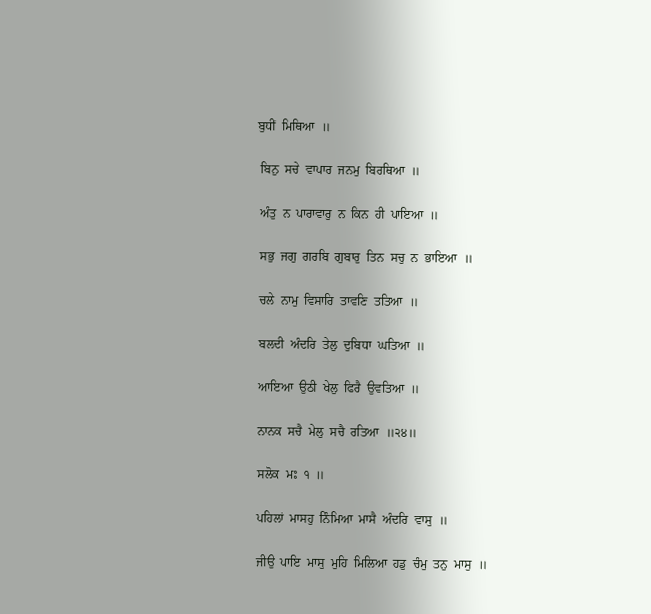ਬੁਧੀਂ  ਮਿਥਿਆ  ॥

 ਬਿਨੁ  ਸਚੇ  ਵਾਪਾਰ  ਜਨਮੁ  ਬਿਰਥਿਆ  ॥

 ਅੰਤੁ  ਨ  ਪਾਰਾਵਾਰੁ  ਨ  ਕਿਨ  ਹੀ  ਪਾਇਆ  ॥

 ਸਭੁ  ਜਗੁ  ਗਰਬਿ  ਗੁਬਾਰੁ  ਤਿਨ  ਸਚੁ  ਨ  ਭਾਇਆ  ॥

 ਚਲੇ  ਨਾਮੁ  ਵਿਸਾਰਿ  ਤਾਵਣਿ  ਤਤਿਆ  ॥

 ਬਲਦੀ  ਅੰਦਰਿ  ਤੇਲੁ  ਦੁਬਿਧਾ  ਘਤਿਆ  ॥

 ਆਇਆ  ਉਠੀ  ਖੇਲੁ  ਫਿਰੈ  ਉਵਤਿਆ  ॥

 ਨਾਨਕ  ਸਚੈ  ਮੇਲੁ  ਸਚੈ  ਰਤਿਆ  ॥੨੪॥

 ਸਲੋਕ  ਮਃ  ੧  ॥

 ਪਹਿਲਾਂ  ਮਾਸਹੁ  ਨਿੰਮਿਆ  ਮਾਸੈ  ਅੰਦਰਿ  ਵਾਸੁ  ॥

 ਜੀਉ  ਪਾਇ  ਮਾਸੁ  ਮੁਹਿ  ਮਿਲਿਆ  ਹਡੁ  ਚੰਮੁ  ਤਨੁ  ਮਾਸੁ  ॥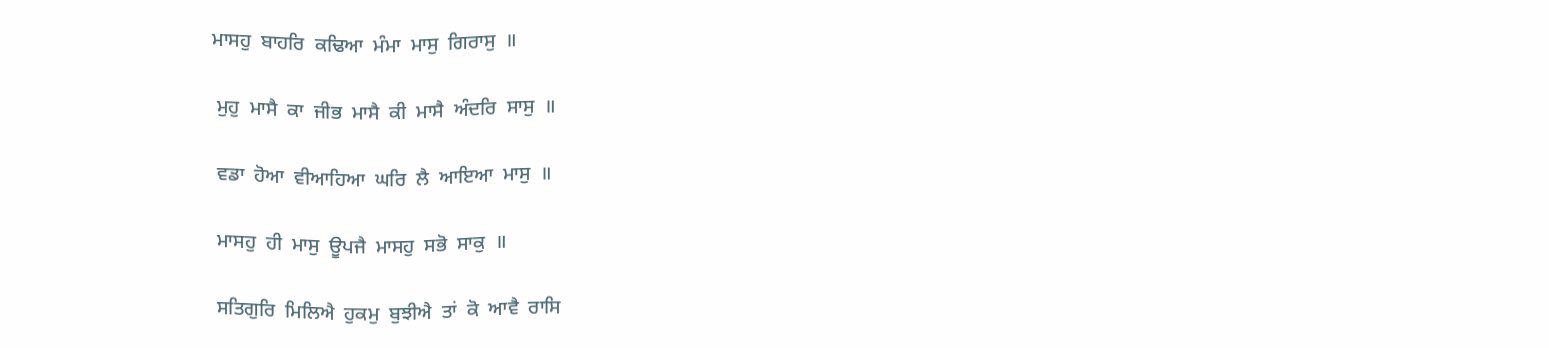ਮਾਸਹੁ  ਬਾਹਰਿ  ਕਢਿਆ  ਮੰਮਾ  ਮਾਸੁ  ਗਿਰਾਸੁ  ॥

 ਮੁਹੁ  ਮਾਸੈ  ਕਾ  ਜੀਭ  ਮਾਸੈ  ਕੀ  ਮਾਸੈ  ਅੰਦਰਿ  ਸਾਸੁ  ॥

 ਵਡਾ  ਹੋਆ  ਵੀਆਹਿਆ  ਘਰਿ  ਲੈ  ਆਇਆ  ਮਾਸੁ  ॥

 ਮਾਸਹੁ  ਹੀ  ਮਾਸੁ  ਊਪਜੈ  ਮਾਸਹੁ  ਸਭੋ  ਸਾਕੁ  ॥

 ਸਤਿਗੁਰਿ  ਮਿਲਿਐ  ਹੁਕਮੁ  ਬੁਝੀਐ  ਤਾਂ  ਕੋ  ਆਵੈ  ਰਾਸਿ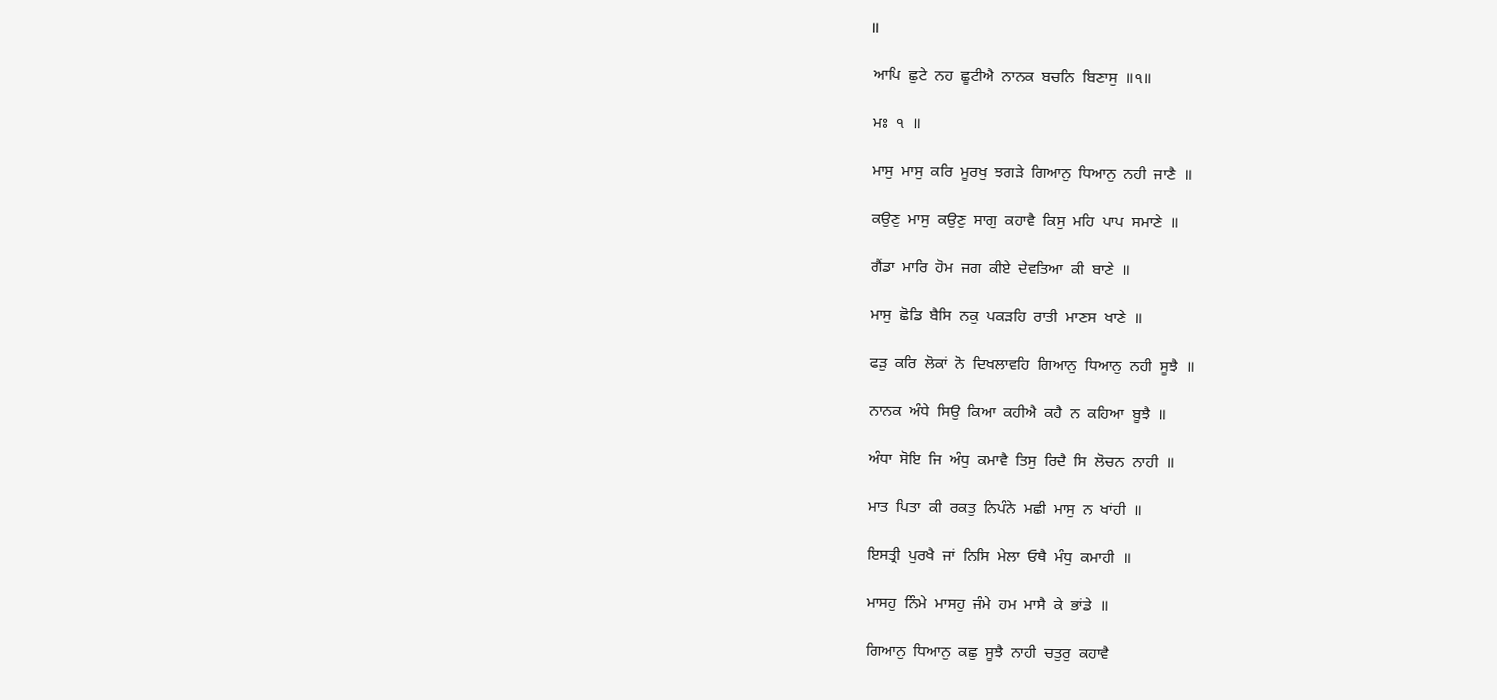॥

 ਆਪਿ  ਛੁਟੇ  ਨਹ  ਛੂਟੀਐ  ਨਾਨਕ  ਬਚਨਿ  ਬਿਣਾਸੁ  ॥੧॥

 ਮਃ  ੧  ॥

 ਮਾਸੁ  ਮਾਸੁ  ਕਰਿ  ਮੂਰਖੁ  ਝਗੜੇ  ਗਿਆਨੁ  ਧਿਆਨੁ  ਨਹੀ  ਜਾਣੈ  ॥

 ਕਉਣੁ  ਮਾਸੁ  ਕਉਣੁ  ਸਾਗੁ  ਕਹਾਵੈ  ਕਿਸੁ  ਮਹਿ  ਪਾਪ  ਸਮਾਣੇ  ॥

 ਗੈਂਡਾ  ਮਾਰਿ  ਹੋਮ  ਜਗ  ਕੀਏ  ਦੇਵਤਿਆ  ਕੀ  ਬਾਣੇ  ॥

 ਮਾਸੁ  ਛੋਡਿ  ਬੈਸਿ  ਨਕੁ  ਪਕੜਹਿ  ਰਾਤੀ  ਮਾਣਸ  ਖਾਣੇ  ॥

 ਫੜੁ  ਕਰਿ  ਲੋਕਾਂ  ਨੋ  ਦਿਖਲਾਵਹਿ  ਗਿਆਨੁ  ਧਿਆਨੁ  ਨਹੀ  ਸੂਝੈ  ॥

 ਨਾਨਕ  ਅੰਧੇ  ਸਿਉ  ਕਿਆ  ਕਹੀਐ  ਕਹੈ  ਨ  ਕਹਿਆ  ਬੂਝੈ  ॥

 ਅੰਧਾ  ਸੋਇ  ਜਿ  ਅੰਧੁ  ਕਮਾਵੈ  ਤਿਸੁ  ਰਿਦੈ  ਸਿ  ਲੋਚਨ  ਨਾਹੀ  ॥

 ਮਾਤ  ਪਿਤਾ  ਕੀ  ਰਕਤੁ  ਨਿਪੰਨੇ  ਮਛੀ  ਮਾਸੁ  ਨ  ਖਾਂਹੀ  ॥

 ਇਸਤ੍ਰੀ  ਪੁਰਖੈ  ਜਾਂ  ਨਿਸਿ  ਮੇਲਾ  ਓਥੈ  ਮੰਧੁ  ਕਮਾਹੀ  ॥

 ਮਾਸਹੁ  ਨਿੰਮੇ  ਮਾਸਹੁ  ਜੰਮੇ  ਹਮ  ਮਾਸੈ  ਕੇ  ਭਾਂਡੇ  ॥

 ਗਿਆਨੁ  ਧਿਆਨੁ  ਕਛੁ  ਸੂਝੈ  ਨਾਹੀ  ਚਤੁਰੁ  ਕਹਾਵੈ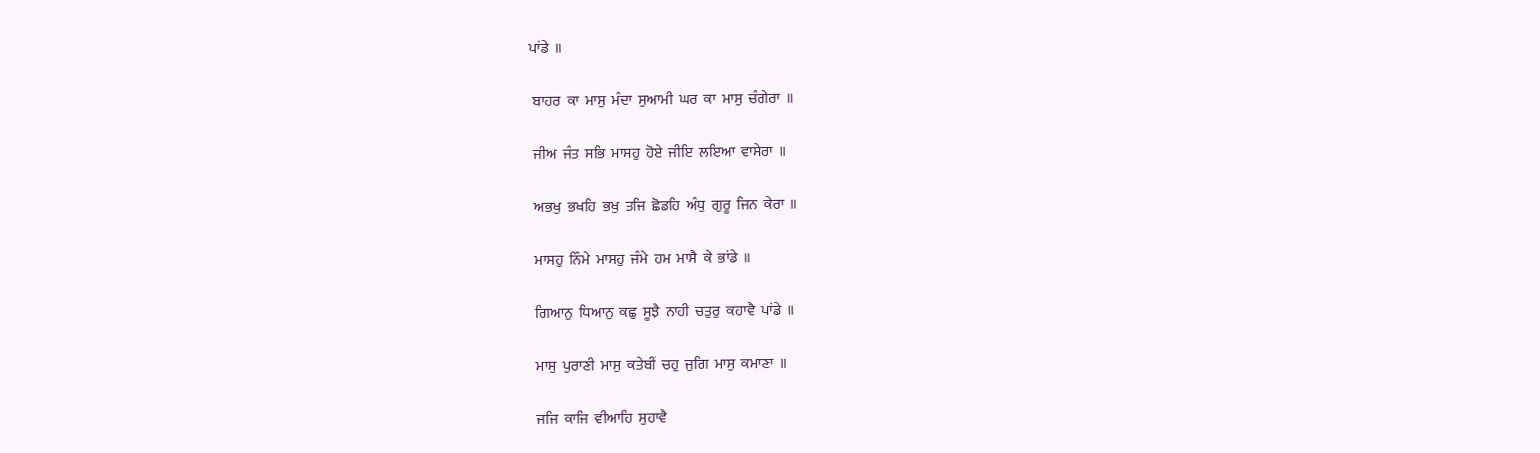ਪਾਂਡੇ  ॥

 ਬਾਹਰ  ਕਾ  ਮਾਸੁ  ਮੰਦਾ  ਸੁਆਮੀ  ਘਰ  ਕਾ  ਮਾਸੁ  ਚੰਗੇਰਾ  ॥

 ਜੀਅ  ਜੰਤ  ਸਭਿ  ਮਾਸਹੁ  ਹੋਏ  ਜੀਇ  ਲਇਆ  ਵਾਸੇਰਾ  ॥

 ਅਭਖੁ  ਭਖਹਿ  ਭਖੁ  ਤਜਿ  ਛੋਡਹਿ  ਅੰਧੁ  ਗੁਰੂ  ਜਿਨ  ਕੇਰਾ  ॥

 ਮਾਸਹੁ  ਨਿੰਮੇ  ਮਾਸਹੁ  ਜੰਮੇ  ਹਮ  ਮਾਸੈ  ਕੇ  ਭਾਂਡੇ  ॥

 ਗਿਆਨੁ  ਧਿਆਨੁ  ਕਛੁ  ਸੂਝੈ  ਨਾਹੀ  ਚਤੁਰੁ  ਕਹਾਵੈ  ਪਾਂਡੇ  ॥

 ਮਾਸੁ  ਪੁਰਾਣੀ  ਮਾਸੁ  ਕਤੇਬੀਂ  ਚਹੁ  ਜੁਗਿ  ਮਾਸੁ  ਕਮਾਣਾ  ॥

 ਜਜਿ  ਕਾਜਿ  ਵੀਆਹਿ  ਸੁਹਾਵੈ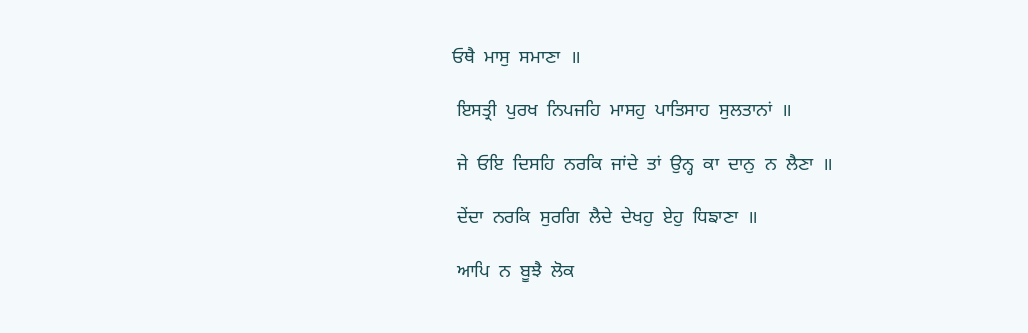ਓਥੈ  ਮਾਸੁ  ਸਮਾਣਾ  ॥

 ਇਸਤ੍ਰੀ  ਪੁਰਖ  ਨਿਪਜਹਿ  ਮਾਸਹੁ  ਪਾਤਿਸਾਹ  ਸੁਲਤਾਨਾਂ  ॥

 ਜੇ  ਓਇ  ਦਿਸਹਿ  ਨਰਕਿ  ਜਾਂਦੇ  ਤਾਂ  ਉਨ੍ਹ  ਕਾ  ਦਾਨੁ  ਨ  ਲੈਣਾ  ॥

 ਦੇਂਦਾ  ਨਰਕਿ  ਸੁਰਗਿ  ਲੈਦੇ  ਦੇਖਹੁ  ਏਹੁ  ਧਿਙਾਣਾ  ॥

 ਆਪਿ  ਨ  ਬੂਝੈ  ਲੋਕ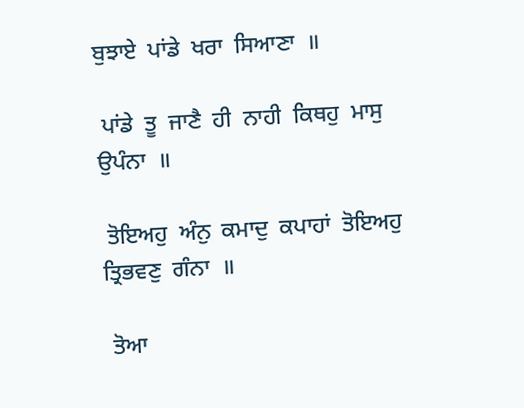ਬੁਝਾਏ  ਪਾਂਡੇ  ਖਰਾ  ਸਿਆਣਾ  ॥

 ਪਾਂਡੇ  ਤੂ  ਜਾਣੈ  ਹੀ  ਨਾਹੀ  ਕਿਥਹੁ  ਮਾਸੁ  ਉਪੰਨਾ  ॥

 ਤੋਇਅਹੁ  ਅੰਨੁ  ਕਮਾਦੁ  ਕਪਾਹਾਂ  ਤੋਇਅਹੁ  ਤ੍ਰਿਭਵਣੁ  ਗੰਨਾ  ॥

 ਤੋਆ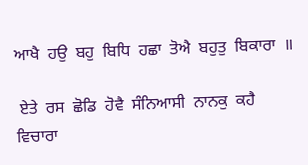ਆਖੈ  ਹਉ  ਬਹੁ  ਬਿਧਿ  ਹਛਾ  ਤੋਐ  ਬਹੁਤੁ  ਬਿਕਾਰਾ  ॥

 ਏਤੇ  ਰਸ  ਛੋਡਿ  ਹੋਵੈ  ਸੰਨਿਆਸੀ  ਨਾਨਕੁ  ਕਹੈ  ਵਿਚਾਰਾ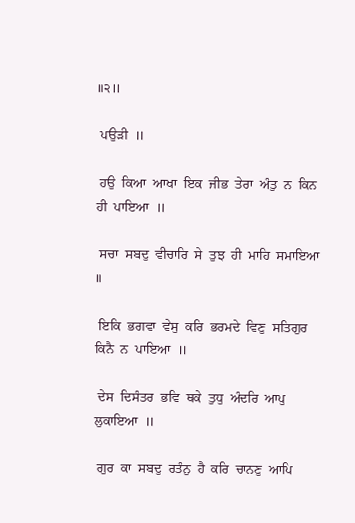॥੨॥

 ਪਉੜੀ  ॥

 ਹਉ  ਕਿਆ  ਆਖਾ  ਇਕ  ਜੀਭ  ਤੇਰਾ  ਅੰਤੁ  ਨ  ਕਿਨ  ਹੀ  ਪਾਇਆ  ॥

 ਸਚਾ  ਸਬਦੁ  ਵੀਚਾਰਿ  ਸੇ  ਤੁਝ  ਹੀ  ਮਾਹਿ  ਸਮਾਇਆ  ॥

 ਇਕਿ  ਭਗਵਾ  ਵੇਸੁ  ਕਰਿ  ਭਰਮਦੇ  ਵਿਣੁ  ਸਤਿਗੁਰ  ਕਿਨੈ  ਨ  ਪਾਇਆ  ॥

 ਦੇਸ  ਦਿਸੰਤਰ  ਭਵਿ  ਥਕੇ  ਤੁਧੁ  ਅੰਦਰਿ  ਆਪੁ  ਲੁਕਾਇਆ  ॥

 ਗੁਰ  ਕਾ  ਸਬਦੁ  ਰਤੰਨੁ  ਹੈ  ਕਰਿ  ਚਾਨਣੁ  ਆਪਿ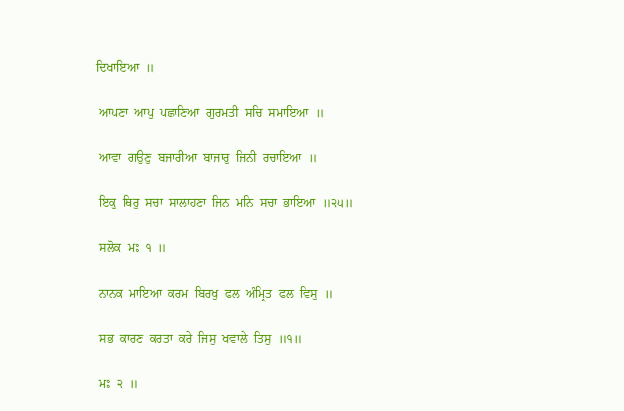ਦਿਖਾਇਆ  ॥

 ਆਪਣਾ  ਆਪੁ  ਪਛਾਣਿਆ  ਗੁਰਮਤੀ  ਸਚਿ  ਸਮਾਇਆ  ॥

 ਆਵਾ  ਗਉਣੁ  ਬਜਾਰੀਆ  ਬਾਜਾਰੁ  ਜਿਨੀ  ਰਚਾਇਆ  ॥

 ਇਕੁ  ਥਿਰੁ  ਸਚਾ  ਸਾਲਾਹਣਾ  ਜਿਨ  ਮਨਿ  ਸਚਾ  ਭਾਇਆ  ॥੨੫॥

 ਸਲੋਕ  ਮਃ  ੧  ॥

 ਨਾਨਕ  ਮਾਇਆ  ਕਰਮ  ਬਿਰਖੁ  ਫਲ  ਅੰਮ੍ਰਿਤ  ਫਲ  ਵਿਸੁ  ॥

 ਸਭ  ਕਾਰਣ  ਕਰਤਾ  ਕਰੇ  ਜਿਸੁ  ਖਵਾਲੇ  ਤਿਸੁ  ॥੧॥

 ਮਃ  ੨  ॥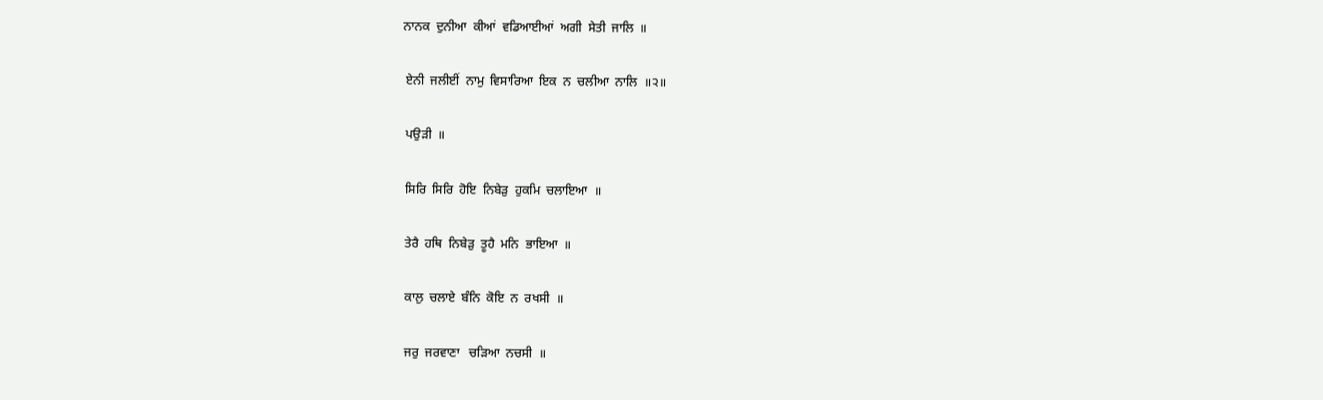ਨਾਨਕ  ਦੁਨੀਆ  ਕੀਆਂ  ਵਡਿਆਈਆਂ  ਅਗੀ  ਸੇਤੀ  ਜਾਲਿ  ॥

 ਏਨੀ  ਜਲੀਈਂ  ਨਾਮੁ  ਵਿਸਾਰਿਆ  ਇਕ  ਨ  ਚਲੀਆ  ਨਾਲਿ  ॥੨॥

 ਪਉੜੀ  ॥

 ਸਿਰਿ  ਸਿਰਿ  ਹੋਇ  ਨਿਬੇੜੁ  ਹੁਕਮਿ  ਚਲਾਇਆ  ॥

 ਤੇਰੈ  ਹਥਿ  ਨਿਬੇੜੁ  ਤੂਹੈ  ਮਨਿ  ਭਾਇਆ  ॥

 ਕਾਲੁ  ਚਲਾਏ  ਬੰਨਿ  ਕੋਇ  ਨ  ਰਖਸੀ  ॥

 ਜਰੁ  ਜਰਵਾਣਾ   ਚੜਿਆ  ਨਚਸੀ  ॥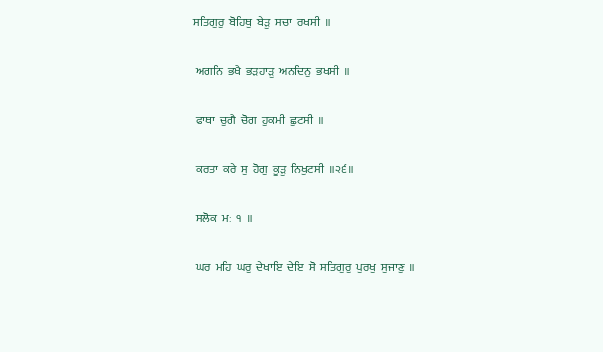ਸਤਿਗੁਰੁ  ਬੋਹਿਥੁ  ਬੇੜੁ  ਸਚਾ  ਰਖਸੀ  ॥

 ਅਗਨਿ  ਭਖੈ  ਭੜਹਾੜੁ  ਅਨਦਿਨੁ  ਭਖਸੀ  ॥

 ਫਾਥਾ  ਚੁਗੈ  ਚੋਗ  ਹੁਕਮੀ  ਛੁਟਸੀ  ॥

 ਕਰਤਾ  ਕਰੇ  ਸੁ  ਹੋਗੁ  ਕੂੜੁ  ਨਿਖੁਟਸੀ  ॥੨੬॥

 ਸਲੋਕ  ਮਃ  ੧  ॥

 ਘਰ  ਮਹਿ  ਘਰੁ  ਦੇਖਾਇ  ਦੇਇ  ਸੋ  ਸਤਿਗੁਰੁ  ਪੁਰਖੁ  ਸੁਜਾਣੁ  ॥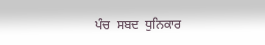ਪੰਚ  ਸਬਦ  ਧੁਨਿਕਾਰ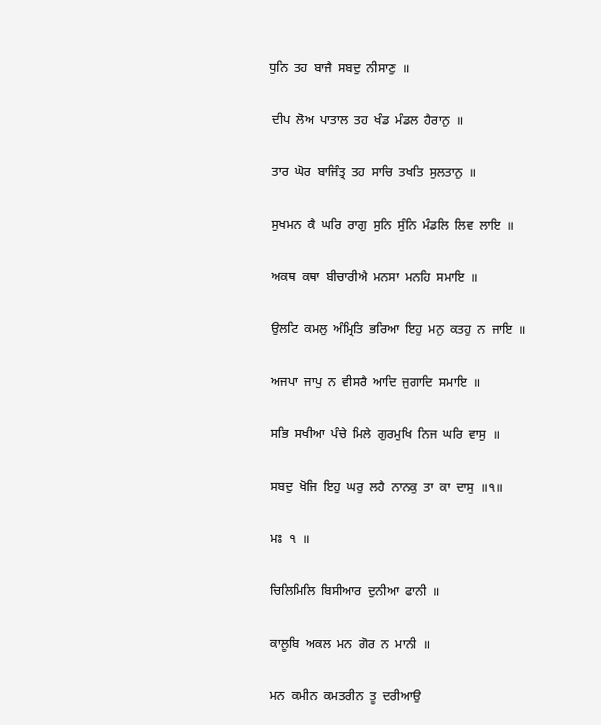ਧੁਨਿ  ਤਹ  ਬਾਜੈ  ਸਬਦੁ  ਨੀਸਾਣੁ  ॥

 ਦੀਪ  ਲੋਅ  ਪਾਤਾਲ  ਤਹ  ਖੰਡ  ਮੰਡਲ  ਹੈਰਾਨੁ  ॥

 ਤਾਰ  ਘੋਰ  ਬਾਜਿੰਤ੍ਰ  ਤਹ  ਸਾਚਿ  ਤਖਤਿ  ਸੁਲਤਾਨੁ  ॥

 ਸੁਖਮਨ  ਕੈ  ਘਰਿ  ਰਾਗੁ  ਸੁਨਿ  ਸੁੰਨਿ  ਮੰਡਲਿ  ਲਿਵ  ਲਾਇ  ॥

 ਅਕਥ  ਕਥਾ  ਬੀਚਾਰੀਐ  ਮਨਸਾ  ਮਨਹਿ  ਸਮਾਇ  ॥

 ਉਲਟਿ  ਕਮਲੁ  ਅੰਮ੍ਰਿਤਿ  ਭਰਿਆ  ਇਹੁ  ਮਨੁ  ਕਤਹੁ  ਨ  ਜਾਇ  ॥

 ਅਜਪਾ  ਜਾਪੁ  ਨ  ਵੀਸਰੈ  ਆਦਿ  ਜੁਗਾਦਿ  ਸਮਾਇ  ॥

 ਸਭਿ  ਸਖੀਆ  ਪੰਚੇ  ਮਿਲੇ  ਗੁਰਮੁਖਿ  ਨਿਜ  ਘਰਿ  ਵਾਸੁ  ॥

 ਸਬਦੁ  ਖੋਜਿ  ਇਹੁ  ਘਰੁ  ਲਹੈ  ਨਾਨਕੁ  ਤਾ  ਕਾ  ਦਾਸੁ  ॥੧॥

 ਮਃ  ੧  ॥

 ਚਿਲਿਮਿਲਿ  ਬਿਸੀਆਰ  ਦੁਨੀਆ  ਫਾਨੀ  ॥

 ਕਾਲੂਬਿ  ਅਕਲ  ਮਨ  ਗੋਰ  ਨ  ਮਾਨੀ  ॥

 ਮਨ  ਕਮੀਨ  ਕਮਤਰੀਨ  ਤੂ  ਦਰੀਆਉ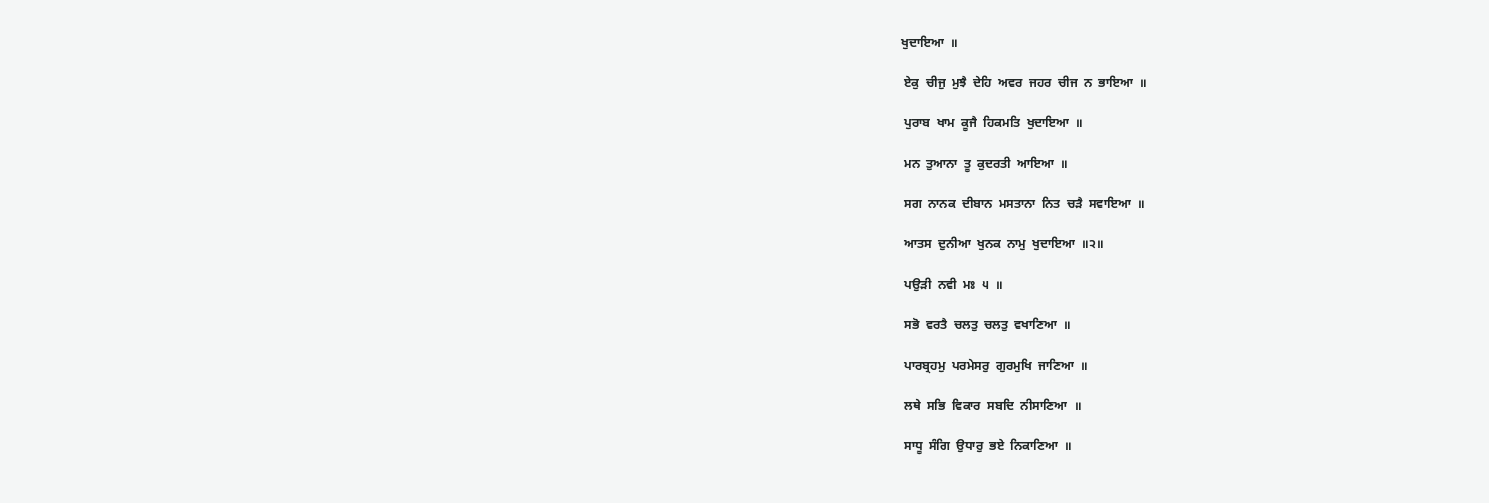ਖੁਦਾਇਆ  ॥

 ਏਕੁ  ਚੀਜੁ  ਮੁਝੈ  ਦੇਹਿ  ਅਵਰ  ਜਹਰ  ਚੀਜ  ਨ  ਭਾਇਆ  ॥

 ਪੁਰਾਬ  ਖਾਮ  ਕੂਜੈ  ਹਿਕਮਤਿ  ਖੁਦਾਇਆ  ॥

 ਮਨ  ਤੁਆਨਾ  ਤੂ  ਕੁਦਰਤੀ  ਆਇਆ  ॥

 ਸਗ  ਨਾਨਕ  ਦੀਬਾਨ  ਮਸਤਾਨਾ  ਨਿਤ  ਚੜੈ  ਸਵਾਇਆ  ॥

 ਆਤਸ  ਦੁਨੀਆ  ਖੁਨਕ  ਨਾਮੁ  ਖੁਦਾਇਆ  ॥੨॥

 ਪਉੜੀ  ਨਵੀ  ਮਃ  ੫  ॥

 ਸਭੋ  ਵਰਤੈ  ਚਲਤੁ  ਚਲਤੁ  ਵਖਾਣਿਆ  ॥

 ਪਾਰਬ੍ਰਹਮੁ  ਪਰਮੇਸਰੁ  ਗੁਰਮੁਖਿ  ਜਾਣਿਆ  ॥

 ਲਥੇ  ਸਭਿ  ਵਿਕਾਰ  ਸਬਦਿ  ਨੀਸਾਣਿਆ  ॥

 ਸਾਧੂ  ਸੰਗਿ  ਉਧਾਰੁ  ਭਏ  ਨਿਕਾਣਿਆ  ॥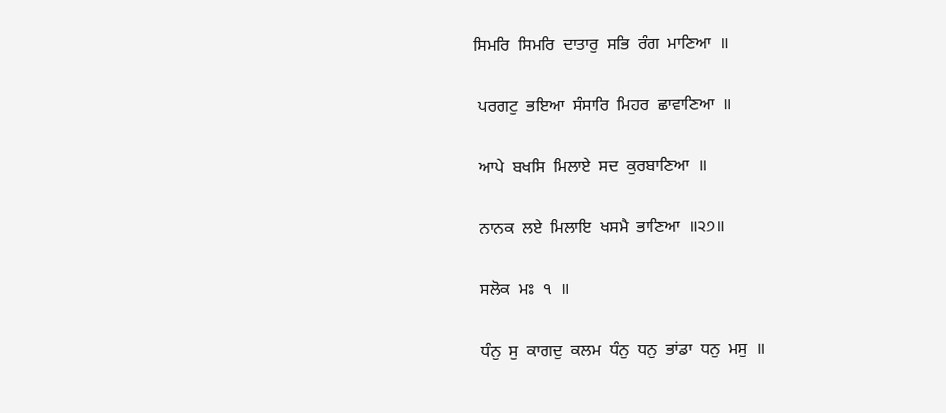ਸਿਮਰਿ  ਸਿਮਰਿ  ਦਾਤਾਰੁ  ਸਭਿ  ਰੰਗ  ਮਾਣਿਆ  ॥

 ਪਰਗਟੁ  ਭਇਆ  ਸੰਸਾਰਿ  ਮਿਹਰ  ਛਾਵਾਣਿਆ  ॥

 ਆਪੇ  ਬਖਸਿ  ਮਿਲਾਏ  ਸਦ  ਕੁਰਬਾਣਿਆ  ॥

 ਨਾਨਕ  ਲਏ  ਮਿਲਾਇ  ਖਸਮੈ  ਭਾਣਿਆ  ॥੨੭॥

 ਸਲੋਕ  ਮਃ  ੧  ॥

 ਧੰਨੁ  ਸੁ  ਕਾਗਦੁ  ਕਲਮ  ਧੰਨੁ  ਧਨੁ  ਭਾਂਡਾ  ਧਨੁ  ਮਸੁ  ॥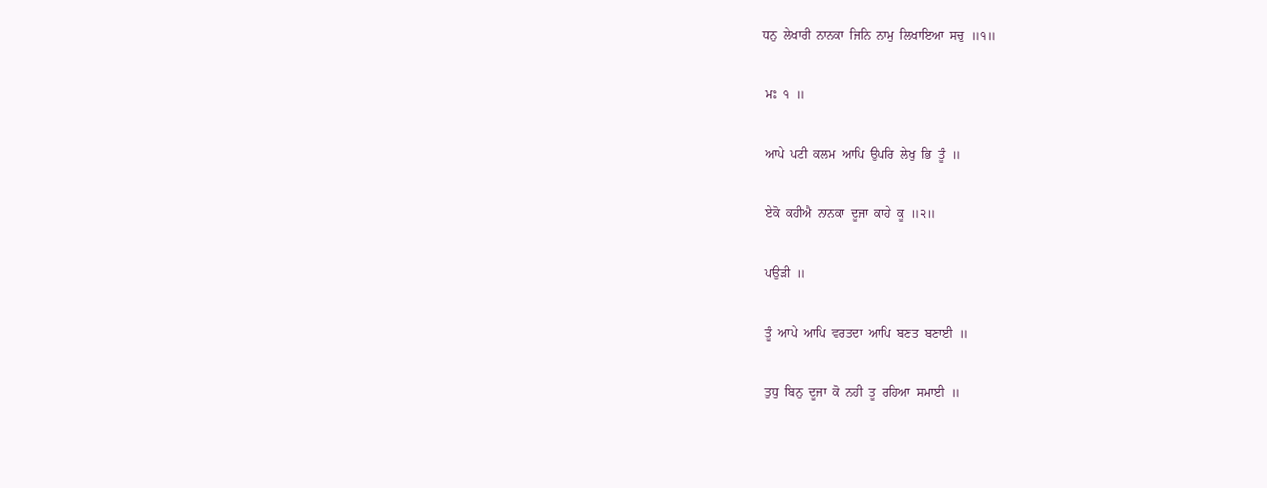ਧਨੁ  ਲੇਖਾਰੀ  ਨਾਨਕਾ  ਜਿਨਿ  ਨਾਮੁ  ਲਿਖਾਇਆ  ਸਚੁ  ॥੧॥

 ਮਃ  ੧  ॥

 ਆਪੇ  ਪਟੀ  ਕਲਮ  ਆਪਿ  ਉਪਰਿ  ਲੇਖੁ  ਭਿ  ਤੂੰ  ॥

 ਏਕੋ  ਕਹੀਐ  ਨਾਨਕਾ  ਦੂਜਾ  ਕਾਹੇ  ਕੂ  ॥੨॥

 ਪਉੜੀ  ॥

 ਤੂੰ  ਆਪੇ  ਆਪਿ  ਵਰਤਦਾ  ਆਪਿ  ਬਣਤ  ਬਣਾਈ  ॥

 ਤੁਧੁ  ਬਿਨੁ  ਦੂਜਾ  ਕੋ  ਨਹੀ  ਤੂ  ਰਹਿਆ  ਸਮਾਈ  ॥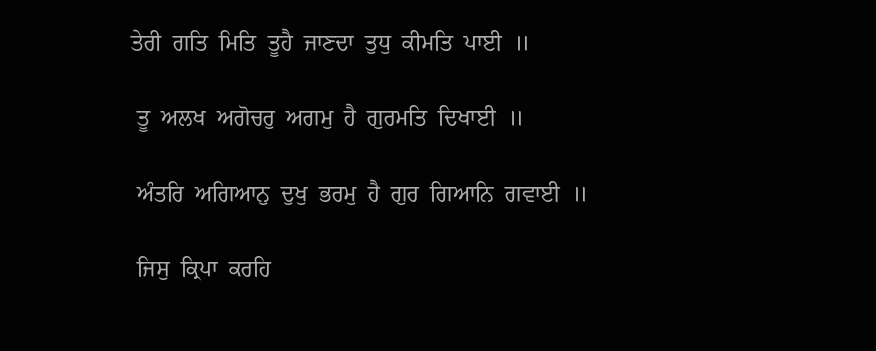ਤੇਰੀ  ਗਤਿ  ਮਿਤਿ  ਤੂਹੈ  ਜਾਣਦਾ  ਤੁਧੁ  ਕੀਮਤਿ  ਪਾਈ  ॥

 ਤੂ  ਅਲਖ  ਅਗੋਚਰੁ  ਅਗਮੁ  ਹੈ  ਗੁਰਮਤਿ  ਦਿਖਾਈ  ॥

 ਅੰਤਰਿ  ਅਗਿਆਨੁ  ਦੁਖੁ  ਭਰਮੁ  ਹੈ  ਗੁਰ  ਗਿਆਨਿ  ਗਵਾਈ  ॥

 ਜਿਸੁ  ਕ੍ਰਿਪਾ  ਕਰਹਿ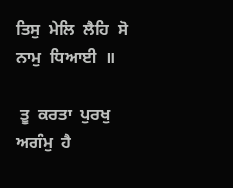ਤਿਸੁ  ਮੇਲਿ  ਲੈਹਿ  ਸੋ  ਨਾਮੁ  ਧਿਆਈ  ॥

 ਤੂ  ਕਰਤਾ  ਪੁਰਖੁ  ਅਗੰਮੁ  ਹੈ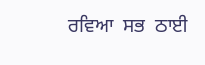ਰਵਿਆ  ਸਭ  ਠਾਈ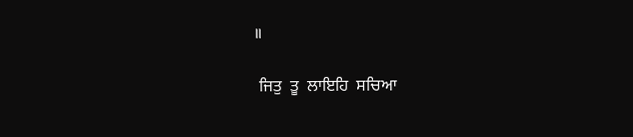॥

 ਜਿਤੁ  ਤੂ  ਲਾਇਹਿ  ਸਚਿਆ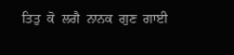ਤਿਤੁ  ਕੋ  ਲਗੈ  ਨਾਨਕ  ਗੁਣ  ਗਾਈ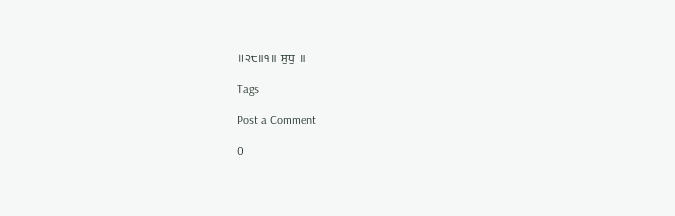॥੨੮॥੧॥  ਸੁਧੁ  ॥

Tags

Post a Comment

0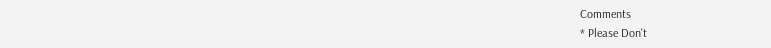Comments
* Please Don't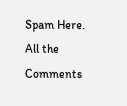Spam Here. All the Comments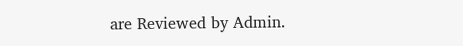are Reviewed by Admin.